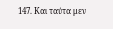147. Και ταύτα μεν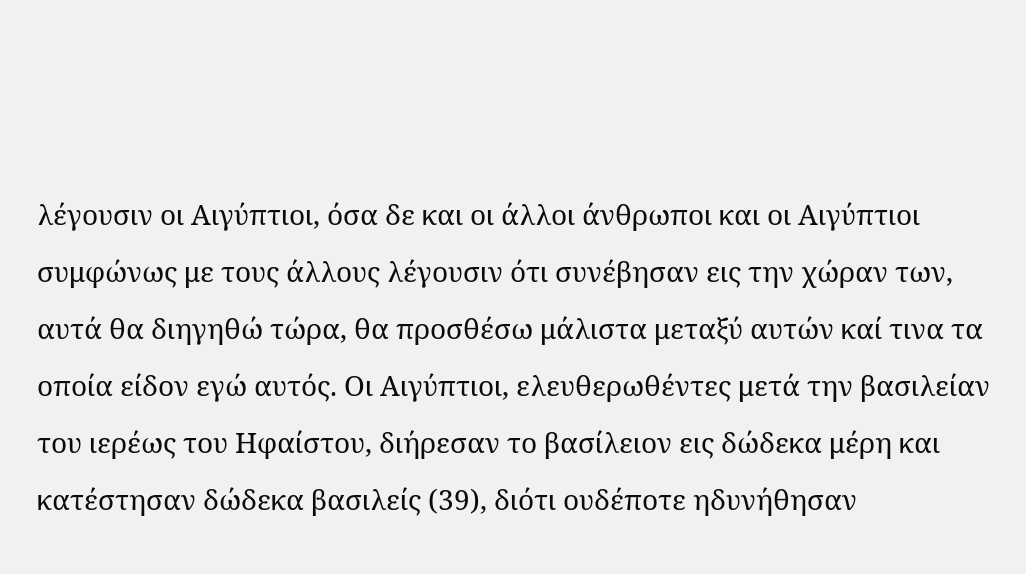λέγουσιν οι Αιγύπτιοι, όσα δε και οι άλλοι άνθρωποι και οι Αιγύπτιοι συμφώνως με τους άλλους λέγουσιν ότι συνέβησαν εις την χώραν των, αυτά θα διηγηθώ τώρα, θα προσθέσω μάλιστα μεταξύ αυτών καί τινα τα οποία είδον εγώ αυτός. Οι Αιγύπτιοι, ελευθερωθέντες μετά την βασιλείαν του ιερέως του Ηφαίστου, διήρεσαν το βασίλειον εις δώδεκα μέρη και κατέστησαν δώδεκα βασιλείς (39), διότι ουδέποτε ηδυνήθησαν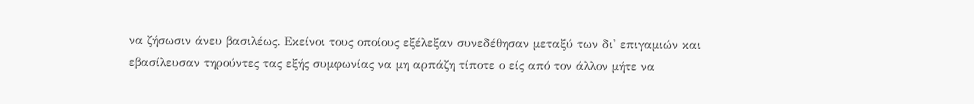να ζήσωσιν άνευ βασιλέως. Εκείνοι τους οποίους εξέλεξαν συνεδέθησαν μεταξύ των δι' επιγαμιών και εβασίλευσαν τηρούντες τας εξής συμφωνίας να μη αρπάζη τίποτε ο είς από τον άλλον μήτε να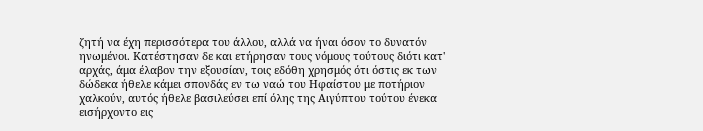ζητή να έχη περισσότερα του άλλου, αλλά να ήναι όσον το δυνατόν ηνωμένοι. Κατέστησαν δε και ετήρησαν τους νόμους τούτους διότι κατ' αρχάς, άμα έλαβον την εξουσίαν, τοις εδόθη χρησμός ότι όστις εκ των δώδεκα ήθελε κάμει σπονδάς εν τω ναώ του Ηφαίστου με ποτήριον χαλκούν, αυτός ήθελε βασιλεύσει επί όλης της Αιγύπτου τούτου ένεκα εισήρχοντο εις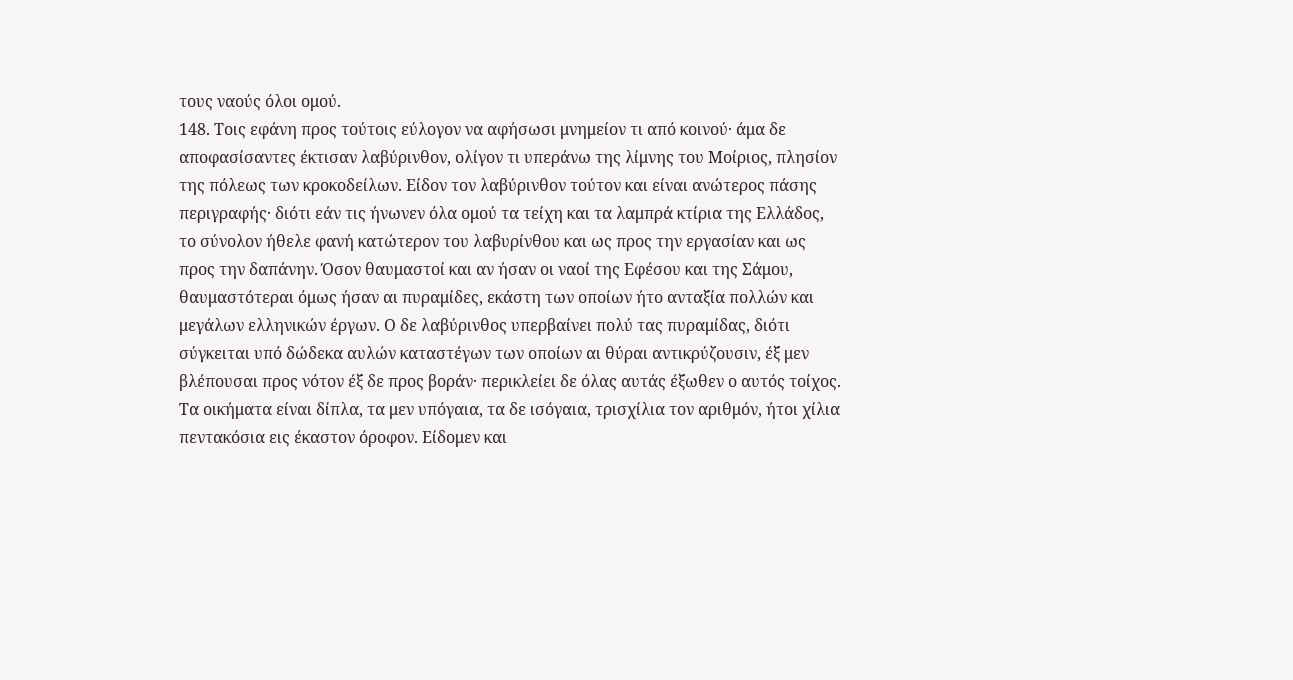τους ναούς όλοι ομού.
148. Τοις εφάνη προς τούτοις εύλογον να αφήσωσι μνημείον τι από κοινού· άμα δε αποφασίσαντες έκτισαν λαβύρινθον, ολίγον τι υπεράνω της λίμνης του Μοίριος, πλησίον της πόλεως των κροκοδείλων. Είδον τον λαβύρινθον τούτον και είναι ανώτερος πάσης περιγραφής· διότι εάν τις ήνωνεν όλα ομού τα τείχη και τα λαμπρά κτίρια της Ελλάδος, το σύνολον ήθελε φανή κατώτερον του λαβυρίνθου και ως προς την εργασίαν και ως προς την δαπάνην. Όσον θαυμαστοί και αν ήσαν οι ναοί της Εφέσου και της Σάμου, θαυμαστότεραι όμως ήσαν αι πυραμίδες, εκάστη των οποίων ήτο ανταξία πολλών και μεγάλων ελληνικών έργων. Ο δε λαβύρινθος υπερβαίνει πολύ τας πυραμίδας, διότι σύγκειται υπό δώδεκα αυλών καταστέγων των οποίων αι θύραι αντικρύζουσιν, έξ μεν βλέπουσαι προς νότον έξ δε προς βοράν· περικλείει δε όλας αυτάς έξωθεν ο αυτός τοίχος. Τα οικήματα είναι δίπλα, τα μεν υπόγαια, τα δε ισόγαια, τρισχίλια τον αριθμόν, ήτοι χίλια πεντακόσια εις έκαστον όροφον. Είδομεν και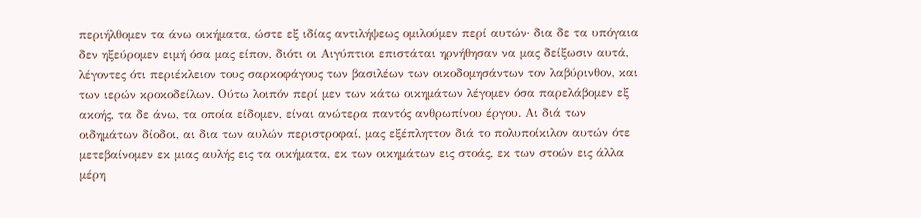περιήλθομεν τα άνω οικήματα, ώστε εξ ιδίας αντιλήψεως ομιλούμεν περί αυτών· δια δε τα υπόγαια δεν ηξεύρομεν ειμή όσα μας είπον, διότι οι Αιγύπτιοι επιστάται ηρνήθησαν να μας δείξωσιν αυτά, λέγοντες ότι περιέκλειον τους σαρκοφάγους των βασιλέων των οικοδομησάντων τον λαβύρινθον, και των ιερών κροκοδείλων. Ούτω λοιπόν περί μεν των κάτω οικημάτων λέγομεν όσα παρελάβομεν εξ ακοής, τα δε άνω, τα οποία είδομεν, είναι ανώτερα παντός ανθρωπίνου έργου. Αι διά των οιδημάτων δίοδοι, αι δια των αυλών περιστροφαί, μας εξέπληττον διά το πολυποίκιλον αυτών ότε μετεβαίνομεν εκ μιας αυλής εις τα οικήματα, εκ των οικημάτων εις στοάς, εκ των στοών εις άλλα μέρη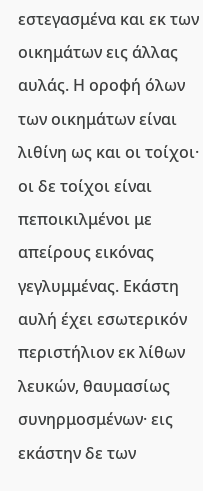εστεγασμένα και εκ των οικημάτων εις άλλας αυλάς. Η οροφή όλων των οικημάτων είναι λιθίνη ως και οι τοίχοι· οι δε τοίχοι είναι πεποικιλμένοι με απείρους εικόνας γεγλυμμένας. Εκάστη αυλή έχει εσωτερικόν περιστήλιον εκ λίθων λευκών, θαυμασίως συνηρμοσμένων· εις εκάστην δε των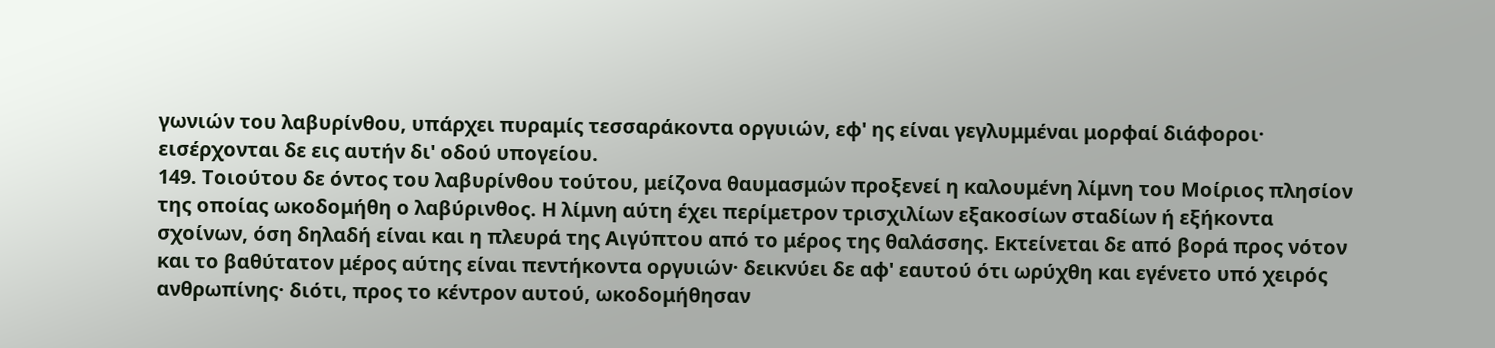γωνιών του λαβυρίνθου, υπάρχει πυραμίς τεσσαράκοντα οργυιών, εφ' ης είναι γεγλυμμέναι μορφαί διάφοροι· εισέρχονται δε εις αυτήν δι' οδού υπογείου.
149. Τοιούτου δε όντος του λαβυρίνθου τούτου, μείζονα θαυμασμών προξενεί η καλουμένη λίμνη του Μοίριος πλησίον της οποίας ωκοδομήθη ο λαβύρινθος. Η λίμνη αύτη έχει περίμετρον τρισχιλίων εξακοσίων σταδίων ή εξήκοντα σχοίνων, όση δηλαδή είναι και η πλευρά της Αιγύπτου από το μέρος της θαλάσσης. Εκτείνεται δε από βορά προς νότον και το βαθύτατον μέρος αύτης είναι πεντήκοντα οργυιών· δεικνύει δε αφ' εαυτού ότι ωρύχθη και εγένετο υπό χειρός ανθρωπίνης· διότι, προς το κέντρον αυτού, ωκοδομήθησαν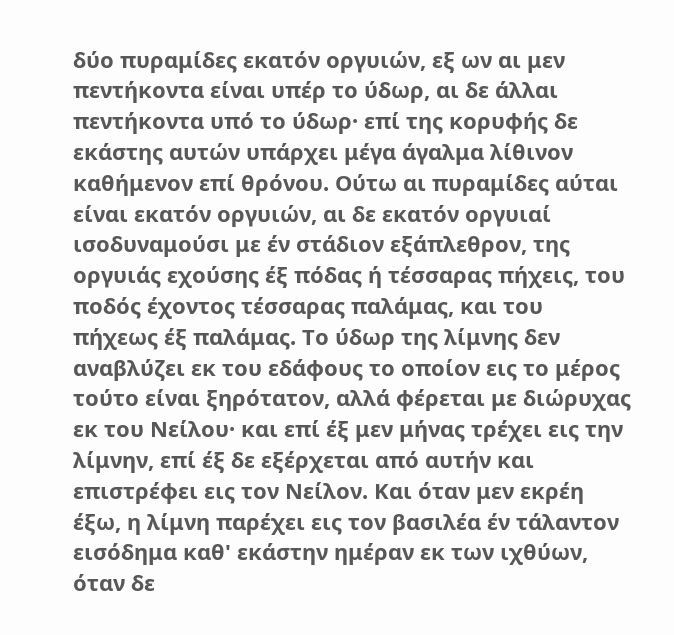δύο πυραμίδες εκατόν οργυιών, εξ ων αι μεν πεντήκοντα είναι υπέρ το ύδωρ, αι δε άλλαι πεντήκοντα υπό το ύδωρ· επί της κορυφής δε εκάστης αυτών υπάρχει μέγα άγαλμα λίθινον καθήμενον επί θρόνου. Ούτω αι πυραμίδες αύται είναι εκατόν οργυιών, αι δε εκατόν οργυιαί ισοδυναμούσι με έν στάδιον εξάπλεθρον, της οργυιάς εχούσης έξ πόδας ή τέσσαρας πήχεις, του ποδός έχοντος τέσσαρας παλάμας, και του πήχεως έξ παλάμας. Το ύδωρ της λίμνης δεν αναβλύζει εκ του εδάφους το οποίον εις το μέρος τούτο είναι ξηρότατον, αλλά φέρεται με διώρυχας εκ του Νείλου· και επί έξ μεν μήνας τρέχει εις την λίμνην, επί έξ δε εξέρχεται από αυτήν και επιστρέφει εις τον Νείλον. Και όταν μεν εκρέη έξω, η λίμνη παρέχει εις τον βασιλέα έν τάλαντον εισόδημα καθ' εκάστην ημέραν εκ των ιχθύων, όταν δε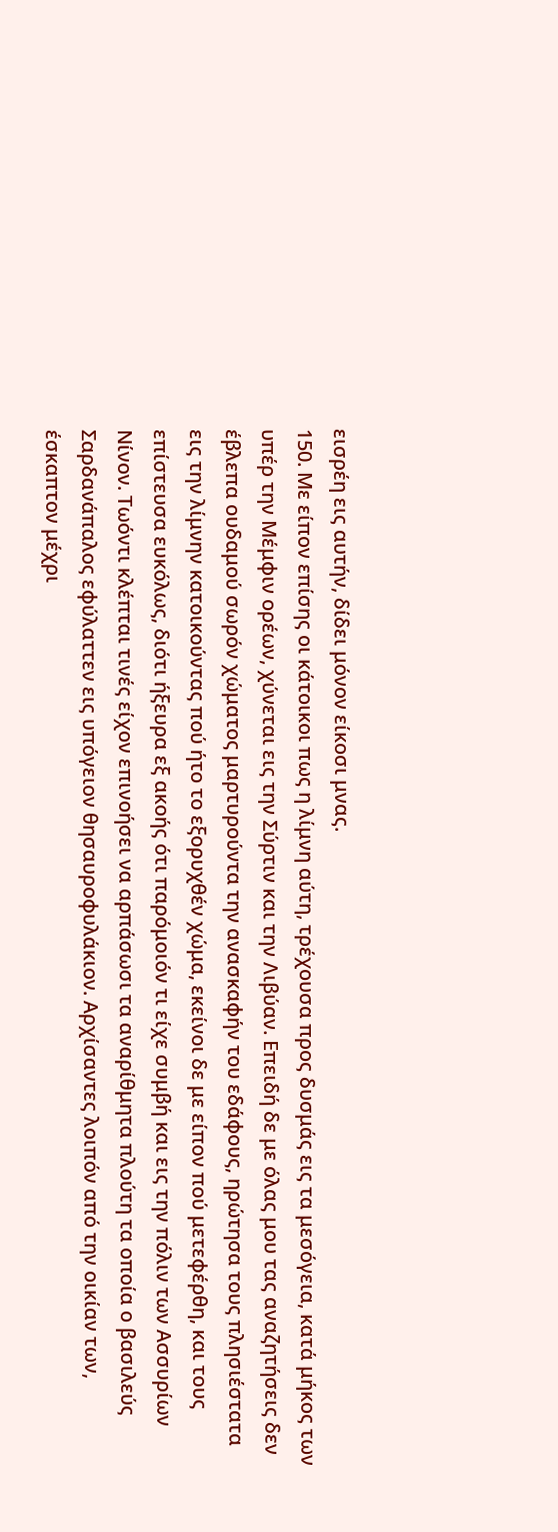εισρέη εις αυτήν, δίδει μόνον είκοσι μνας.
150. Με είπον επίσης οι κάτοικοι πως η λίμνη αύτη, τρέχουσα προς δυσμάς εις τα μεσόγεια, κατά μήκος των υπέρ την Μέμφιν ορέων, χύνεται εις την Σύρτιν και την Λιβύαν. Επειδή δε με όλας μου τας αναζητήσεις δεν έβλεπα ουδαμού σωρόν χώματος μαρτυρούντα την ανασκαφήν του εδάφους, ηρώτησα τους πλησιέστατα εις την λίμνην κατοικούντας πού ήτο το εξορυχθέν χώμα, εκείνοι δε με είπον πού μετεφέρθη, και τους επίστευσα ευκόλως, διότι ήξευρα εξ ακοής ότι παρόμοιόν τι είχε συμβή και εις την πόλιν των Ασσυρίων Νίνον. Τωόντι κλέπται τινές είχον επινοήσει να αρπάσωσι τα αναρίθμητα πλούτη τα οποία ο βασιλεύς Σαρδανάπαλος εφύλαττεν εις υπόγειον θησαυροφυλάκιον. Αρχίσαντες λοιπόν από την οικίαν των, έσκαπτον μέχρι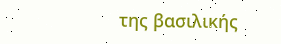της βασιλικής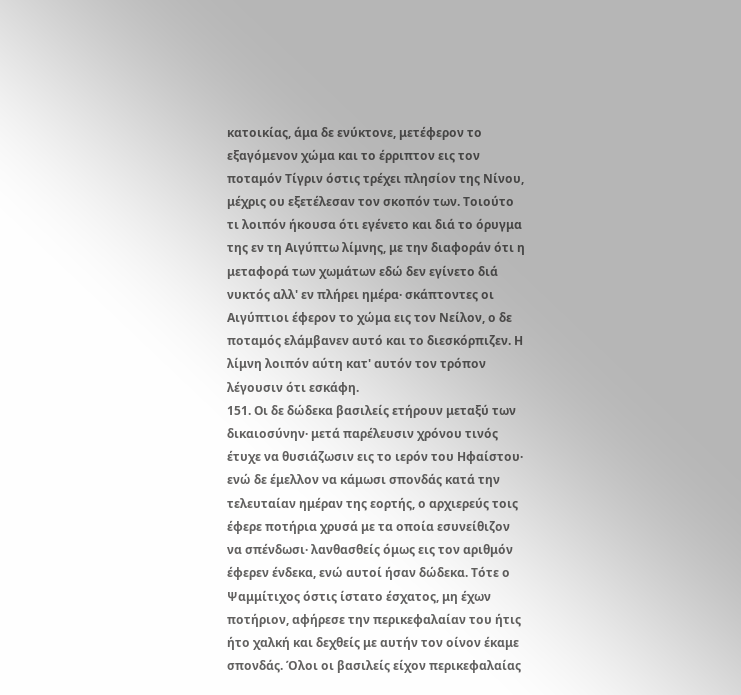κατοικίας, άμα δε ενύκτονε, μετέφερον το εξαγόμενον χώμα και το έρριπτον εις τον ποταμόν Τίγριν όστις τρέχει πλησίον της Νίνου, μέχρις ου εξετέλεσαν τον σκοπόν των. Τοιούτο τι λοιπόν ήκουσα ότι εγένετο και διά το όρυγμα της εν τη Αιγύπτω λίμνης, με την διαφοράν ότι η μεταφορά των χωμάτων εδώ δεν εγίνετο διά νυκτός αλλ' εν πλήρει ημέρα· σκάπτοντες οι Αιγύπτιοι έφερον το χώμα εις τον Νείλον, ο δε ποταμός ελάμβανεν αυτό και το διεσκόρπιζεν. Η λίμνη λοιπόν αύτη κατ' αυτόν τον τρόπον λέγουσιν ότι εσκάφη.
151. Οι δε δώδεκα βασιλείς ετήρουν μεταξύ των δικαιοσύνην· μετά παρέλευσιν χρόνου τινός έτυχε να θυσιάζωσιν εις το ιερόν του Ηφαίστου· ενώ δε έμελλον να κάμωσι σπονδάς κατά την τελευταίαν ημέραν της εορτής, ο αρχιερεύς τοις έφερε ποτήρια χρυσά με τα οποία εσυνείθιζον να σπένδωσι· λανθασθείς όμως εις τον αριθμόν έφερεν ένδεκα, ενώ αυτοί ήσαν δώδεκα. Τότε ο Ψαμμίτιχος όστις ίστατο έσχατος, μη έχων ποτήριον, αφήρεσε την περικεφαλαίαν του ήτις ήτο χαλκή και δεχθείς με αυτήν τον οίνον έκαμε σπονδάς. Όλοι οι βασιλείς είχον περικεφαλαίας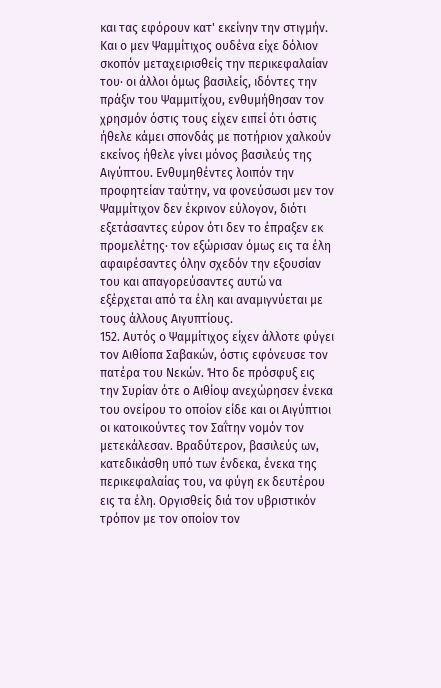και τας εφόρουν κατ' εκείνην την στιγμήν. Και ο μεν Ψαμμίτιχος ουδένα είχε δόλιον σκοπόν μεταχειρισθείς την περικεφαλαίαν του· οι άλλοι όμως βασιλείς, ιδόντες την πράξιν του Ψαμμιτίχου, ενθυμήθησαν τον χρησμόν όστις τους είχεν ειπεί ότι όστις ήθελε κάμει σπονδάς με ποτήριον χαλκούν εκείνος ήθελε γίνει μόνος βασιλεύς της Αιγύπτου. Ενθυμηθέντες λοιπόν την προφητείαν ταύτην, να φονεύσωσι μεν τον Ψαμμίτιχον δεν έκρινον εύλογον, διότι εξετάσαντες εύρον ότι δεν το έπραξεν εκ προμελέτης· τον εξώρισαν όμως εις τα έλη αφαιρέσαντες όλην σχεδόν την εξουσίαν του και απαγορεύσαντες αυτώ να εξέρχεται από τα έλη και αναμιγνύεται με τους άλλους Αιγυπτίους.
152. Αυτός ο Ψαμμίτιχος είχεν άλλοτε φύγει τον Αιθίοπα Σαβακών, όστις εφόνευσε τον πατέρα του Νεκών. Ήτο δε πρόσφυξ εις την Συρίαν ότε ο Αιθίοψ ανεχώρησεν ένεκα του ονείρου το οποίον είδε και οι Αιγύπτιοι οι κατοικούντες τον Σαΐτην νομόν τον μετεκάλεσαν. Βραδύτερον, βασιλεύς ων, κατεδικάσθη υπό των ένδεκα, ένεκα της περικεφαλαίας του, να φύγη εκ δευτέρου εις τα έλη. Οργισθείς διά τον υβριστικόν τρόπον με τον οποίον τον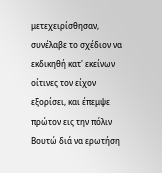μετεχειρίσθησαν, συνέλαβε το σχέδιον να εκδικηθή κατ' εκείνων οίτινες τον είχον εξορίσει, και έπεμψε πρώτον εις την πόλιν Βουτώ διά να ερωτήση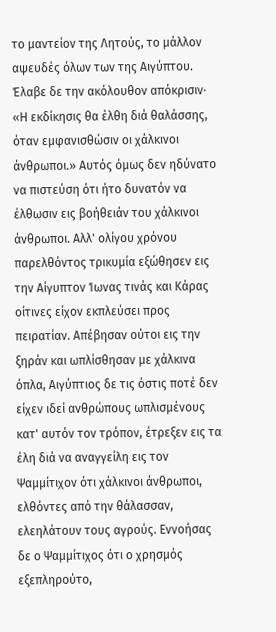το μαντείον της Λητούς, το μάλλον αψευδές όλων των της Αιγύπτου. Έλαβε δε την ακόλουθον απόκρισιν· «Η εκδίκησις θα έλθη διά θαλάσσης, όταν εμφανισθώσιν οι χάλκινοι άνθρωποι.» Αυτός όμως δεν ηδύνατο να πιστεύση ότι ήτο δυνατόν να έλθωσιν εις βοήθειάν του χάλκινοι άνθρωποι. Αλλ' ολίγου χρόνου παρελθόντος τρικυμία εξώθησεν εις την Αίγυπτον Ίωνας τινάς και Κάρας οίτινες είχον εκπλεύσει προς πειρατίαν. Απέβησαν ούτοι εις την ξηράν και ωπλίσθησαν με χάλκινα όπλα, Αιγύπτιος δε τις όστις ποτέ δεν είχεν ιδεί ανθρώπους ωπλισμένους κατ' αυτόν τον τρόπον, έτρεξεν εις τα έλη διά να αναγγείλη εις τον Ψαμμίτιχον ότι χάλκινοι άνθρωποι, ελθόντες από την θάλασσαν, ελεηλάτουν τους αγρούς. Εννοήσας δε ο Ψαμμίτιχος ότι ο χρησμός εξεπληρούτο,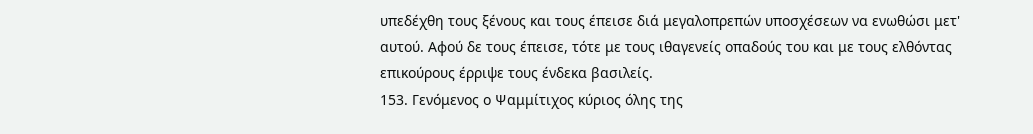υπεδέχθη τους ξένους και τους έπεισε διά μεγαλοπρεπών υποσχέσεων να ενωθώσι μετ' αυτού. Αφού δε τους έπεισε, τότε με τους ιθαγενείς οπαδούς του και με τους ελθόντας επικούρους έρριψε τους ένδεκα βασιλείς.
153. Γενόμενος ο Ψαμμίτιχος κύριος όλης της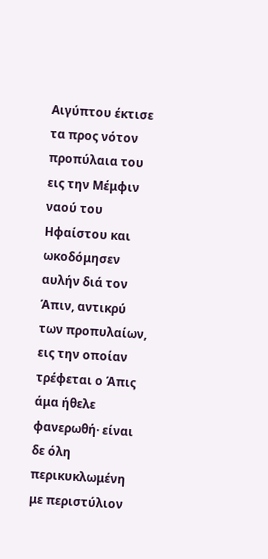Αιγύπτου έκτισε τα προς νότον προπύλαια του εις την Μέμφιν ναού του Ηφαίστου και ωκοδόμησεν αυλήν διά τον Άπιν, αντικρύ των προπυλαίων, εις την οποίαν τρέφεται ο Άπις άμα ήθελε φανερωθή· είναι δε όλη περικυκλωμένη με περιστύλιον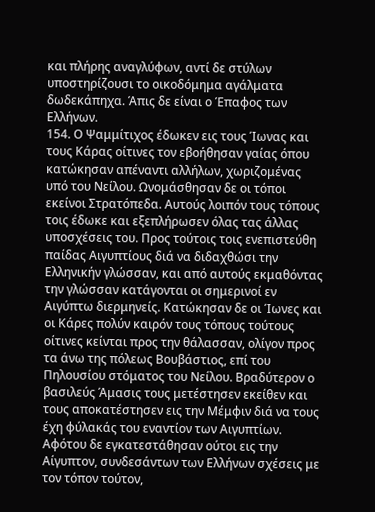και πλήρης αναγλύφων, αντί δε στύλων υποστηρίζουσι το οικοδόμημα αγάλματα δωδεκάπηχα. Άπις δε είναι ο Έπαφος των Ελλήνων.
154. Ο Ψαμμίτιχος έδωκεν εις τους Ίωνας και τους Κάρας οίτινες τον εβοήθησαν γαίας όπου κατώκησαν απέναντι αλλήλων, χωριζομένας υπό του Νείλου. Ωνομάσθησαν δε οι τόποι εκείνοι Στρατόπεδα. Αυτούς λοιπόν τους τόπους τοις έδωκε και εξεπλήρωσεν όλας τας άλλας υποσχέσεις του. Προς τούτοις τοις ενεπιστεύθη παίδας Αιγυπτίους διά να διδαχθώσι την Ελληνικήν γλώσσαν, και από αυτούς εκμαθόντας την γλώσσαν κατάγονται οι σημερινοί εν Αιγύπτω διερμηνείς. Κατώκησαν δε οι Ίωνες και οι Κάρες πολύν καιρόν τους τόπους τούτους οίτινες κείνται προς την θάλασσαν, ολίγον προς τα άνω της πόλεως Βουβάστιος, επί του Πηλουσίου στόματος του Νείλου. Βραδύτερον ο βασιλεύς Άμασις τους μετέστησεν εκείθεν και τους αποκατέστησεν εις την Μέμφιν διά να τους έχη φύλακάς του εναντίον των Αιγυπτίων. Αφότου δε εγκατεστάθησαν ούτοι εις την Αίγυπτον, συνδεσάντων των Ελλήνων σχέσεις με τον τόπον τούτον,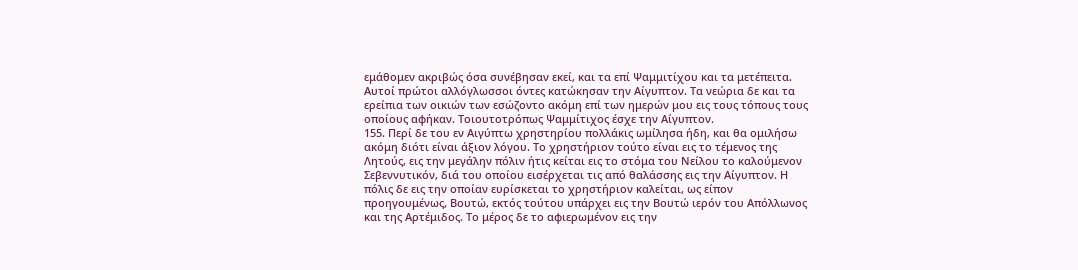εμάθομεν ακριβώς όσα συνέβησαν εκεί, και τα επί Ψαμμιτίχου και τα μετέπειτα. Αυτοί πρώτοι αλλόγλωσσοι όντες κατώκησαν την Αίγυπτον. Τα νεώρια δε και τα ερείπια των οικιών των εσώζοντο ακόμη επί των ημερών μου εις τους τόπους τους οποίους αφήκαν. Τοιουτοτρόπως Ψαμμίτιχος έσχε την Αίγυπτον.
155. Περί δε του εν Αιγύπτω χρηστηρίου πολλάκις ωμίλησα ήδη, και θα ομιλήσω ακόμη διότι είναι άξιον λόγου. Το χρηστήριον τούτο είναι εις το τέμενος της Λητούς, εις την μεγάλην πόλιν ήτις κείται εις το στόμα του Νείλου το καλούμενον Σεβεννυτικόν, διά του οποίου εισέρχεται τις από θαλάσσης εις την Αίγυπτον. Η πόλις δε εις την οποίαν ευρίσκεται το χρηστήριον καλείται, ως είπον προηγουμένως, Βουτώ, εκτός τούτου υπάρχει εις την Βουτώ ιερόν του Απόλλωνος και της Αρτέμιδος. Το μέρος δε το αφιερωμένον εις την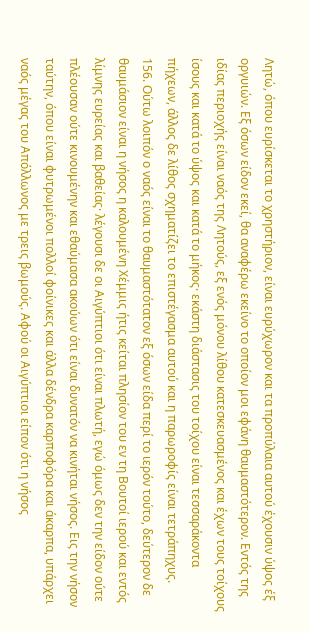Λητώ, όπου ευρίσκεται το χρηστήριον, είναι ευρύχωρον και τα προπύλαια αυτού έχουσιν ύψος έξ οργυιών. Εξ όσων είδον εκεί, θα αναφέρω εκείνο το οποίον μοι εφάνη θαυμαστότερον. Εντός της ιδίας περιοχής είναι ναός της Λητούς, εξ ενός μόνου λίθου κατεσκευασμένος και έχων τους τοίχους ίσους και κατά το ύψος και κατά το μήκος· εκάστη διάστασις του τοίχου είναι τεσσαράκοντα πήχεων, άλλος δε λίθος σχηματίζει το επιστέγασμα αυτού και η παρωροφίς είναι τετράπηχυς.
156. Ούτω λοιπόν ο ναός είναι το θαυμαστότατον εξ όσων είδα περί το ιερόν τούτο, δεύτερον δε θαυμάσιον είναι η νήσος η καλουμένη Χέμμις ήτις κείται πλησίον του εν τη Βουτοί ιερού και εντός λίμνης ευρείας και βαθείας· λέγουσι δε οι Αιγύπτιοι ότι είναι πλωτή, εγώ όμως δεν την είδον ούτε πλέουσαν ούτε κινουμένην και εθαύμασα ακούων ότι είναι δυνατόν να κινήται νήσος. Εις την νήσον ταύτην, όπου είναι φυτρωμένοι πολλοί φοίνικες και άλλα δένδρα καρποφόρα και άκαρπα, υπάρχει ναός μέγας του Απόλλωνος με τρεις βωμούς. Αφού οι Αιγύπτιοι είπον ότι η νήσος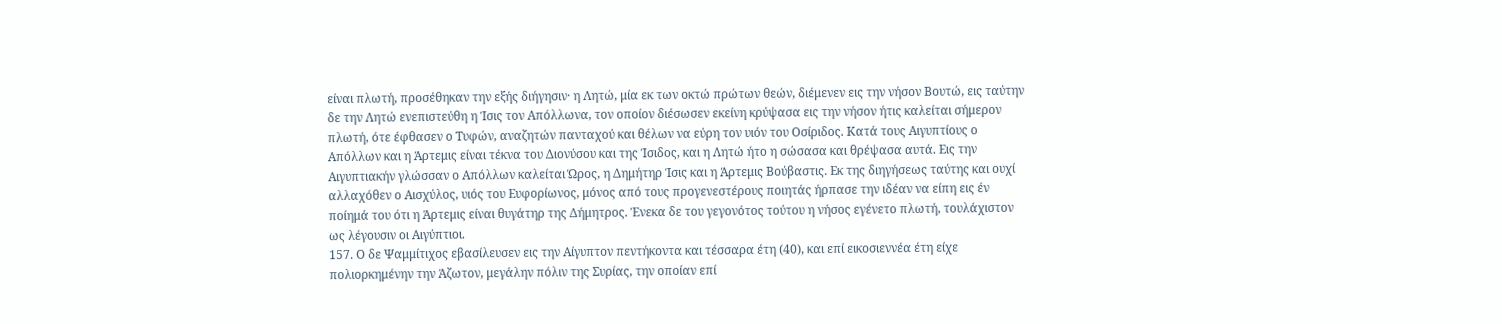είναι πλωτή, προσέθηκαν την εξής διήγησιν· η Λητώ, μία εκ των οκτώ πρώτων θεών, διέμενεν εις την νήσον Βουτώ, εις ταύτην δε την Λητώ ενεπιστεύθη η Ίσις τον Απόλλωνα, τον οποίον διέσωσεν εκείνη κρύψασα εις την νήσον ήτις καλείται σήμερον πλωτή, ότε έφθασεν ο Τυφών, αναζητών πανταχού και θέλων να εύρη τον υιόν του Οσίριδος. Κατά τους Αιγυπτίους ο Απόλλων και η Άρτεμις είναι τέκνα του Διονύσου και της Ίσιδος, και η Λητώ ήτο η σώσασα και θρέψασα αυτά. Εις την Αιγυπτιακήν γλώσσαν ο Απόλλων καλείται Ώρος, η Δημήτηρ Ίσις και η Άρτεμις Βούβαστις. Εκ της διηγήσεως ταύτης και ουχί αλλαχόθεν ο Αισχύλος, υιός του Ευφορίωνος, μόνος από τους προγενεστέρους ποιητάς ήρπασε την ιδέαν να είπη εις έν ποίημά του ότι η Άρτεμις είναι θυγάτηρ της Δήμητρος. Ένεκα δε του γεγονότος τούτου η νήσος εγένετο πλωτή, τουλάχιστον ως λέγουσιν οι Αιγύπτιοι.
157. Ο δε Ψαμμίτιχος εβασίλευσεν εις την Αίγυπτον πεντήκοντα και τέσσαρα έτη (40), και επί εικοσιεννέα έτη είχε πολιορκημένην την Άζωτον, μεγάλην πόλιν της Συρίας, την οποίαν επί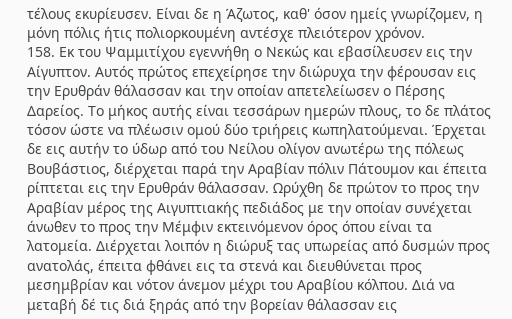τέλους εκυρίευσεν. Είναι δε η Άζωτος, καθ' όσον ημείς γνωρίζομεν, η μόνη πόλις ήτις πολιορκουμένη αντέσχε πλειότερον χρόνον.
158. Εκ του Ψαμμιτίχου εγεννήθη ο Νεκώς και εβασίλευσεν εις την Αίγυπτον. Αυτός πρώτος επεχείρησε την διώρυχα την φέρουσαν εις την Ερυθράν θάλασσαν και την οποίαν απετελείωσεν ο Πέρσης Δαρείος. Το μήκος αυτής είναι τεσσάρων ημερών πλους, το δε πλάτος τόσον ώστε να πλέωσιν ομού δύο τριήρεις κωπηλατούμεναι. Έρχεται δε εις αυτήν το ύδωρ από του Νείλου ολίγον ανωτέρω της πόλεως Βουβάστιος, διέρχεται παρά την Αραβίαν πόλιν Πάτουμον και έπειτα ρίπτεται εις την Ερυθράν θάλασσαν. Ωρύχθη δε πρώτον το προς την Αραβίαν μέρος της Αιγυπτιακής πεδιάδος με την οποίαν συνέχεται άνωθεν το προς την Μέμφιν εκτεινόμενον όρος όπου είναι τα λατομεία. Διέρχεται λοιπόν η διώρυξ τας υπωρείας από δυσμών προς ανατολάς, έπειτα φθάνει εις τα στενά και διευθύνεται προς μεσημβρίαν και νότον άνεμον μέχρι του Αραβίου κόλπου. Διά να μεταβή δέ τις διά ξηράς από την βορείαν θάλασσαν εις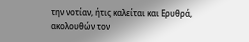την νοτίαν, ήτις καλείται και Ερυθρά, ακολουθών τον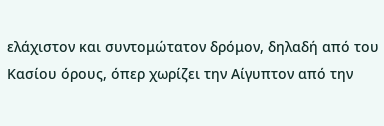ελάχιστον και συντομώτατον δρόμον, δηλαδή από του Κασίου όρους, όπερ χωρίζει την Αίγυπτον από την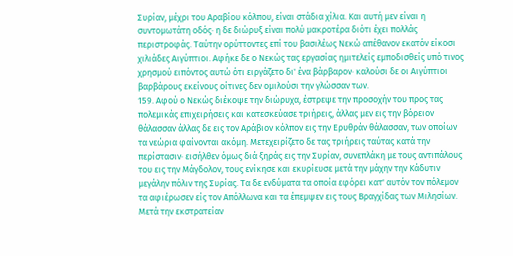Συρίαν, μέχρι του Αραβίου κόλπου, είναι στάδια χίλια. Και αυτή μεν είναι η συντομωτάτη οδός· η δε διώρυξ είναι πολύ μακροτέρα διότι έχει πολλάς περιστροφάς. Ταύτην ορύττοντες επί του βασιλέως Νεκώ απέθανον εκατόν είκοσι χιλιάδες Αιγύπτιοι. Αφήκε δε ο Νεκώς τας εργασίας ημιτελείς εμποδισθείς υπό τινος χρησμού ειπόντος αυτώ ότι ειργάζετο δι' ένα βάρβαρον· καλούσι δε οι Αιγύπτιοι βαρβάρους εκείνους οίτινες δεν ομιλούσι την γλώσσαν των.
159. Αφού ο Νεκώς διέκοψε την διώρυχα, έστρεψε την προσοχήν του προς τας πολεμικάς επιχειρήσεις και κατεσκεύασε τριήρεις, άλλας μεν εις την βόρειον θάλασσαν άλλας δε εις τον Αράβιον κόλπον εις την Ερυθράν θάλασσαν, των οποίων τα νεώρια φαίνονται ακόμη. Μετεχειρίζετο δε τας τριήρεις ταύτας κατά την περίστασιν· εισήλθεν όμως διά ξηράς εις την Συρίαν, συνεπλάκη με τους αντιπάλους του εις την Μάγδολον, τους ενίκησε και εκυρίευσε μετά την μάχην την Κάδυτιν μεγάλην πόλιν της Συρίας. Τα δε ενδύματα τα οποία εφόρει κατ' αυτόν τον πόλεμον τα αφιέρωσεν είς τον Απόλλωνα και τα έπεμψεν εις τους Βραγχίδας των Μιλησίων. Μετά την εκστρατείαν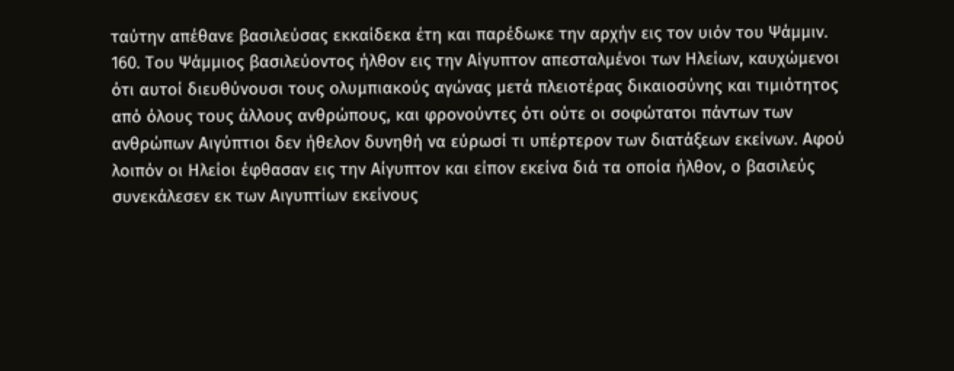ταύτην απέθανε βασιλεύσας εκκαίδεκα έτη και παρέδωκε την αρχήν εις τον υιόν του Ψάμμιν.
160. Του Ψάμμιος βασιλεύοντος ήλθον εις την Αίγυπτον απεσταλμένοι των Ηλείων, καυχώμενοι ότι αυτοί διευθύνουσι τους ολυμπιακούς αγώνας μετά πλειοτέρας δικαιοσύνης και τιμιότητος από όλους τους άλλους ανθρώπους, και φρονούντες ότι ούτε οι σοφώτατοι πάντων των ανθρώπων Αιγύπτιοι δεν ήθελον δυνηθή να εύρωσί τι υπέρτερον των διατάξεων εκείνων. Αφού λοιπόν οι Ηλείοι έφθασαν εις την Αίγυπτον και είπον εκείνα διά τα οποία ήλθον, ο βασιλεύς συνεκάλεσεν εκ των Αιγυπτίων εκείνους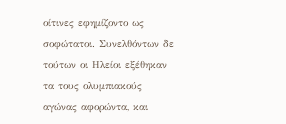οίτινες εφημίζοντο ως σοφώτατοι. Συνελθόντων δε τούτων οι Ηλείοι εξέθηκαν τα τους ολυμπιακούς αγώνας αφορώντα, και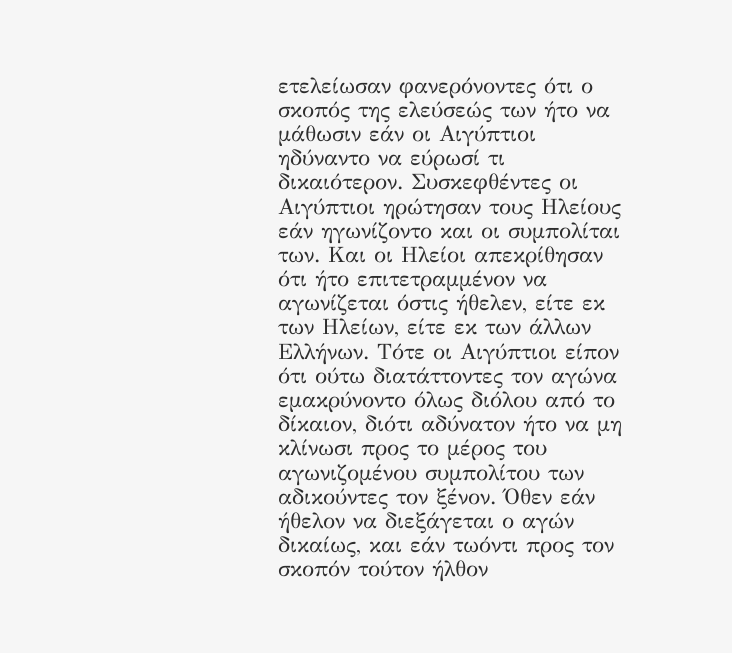ετελείωσαν φανερόνοντες ότι ο σκοπός της ελεύσεώς των ήτο να μάθωσιν εάν οι Αιγύπτιοι ηδύναντο να εύρωσί τι δικαιότερον. Συσκεφθέντες οι Αιγύπτιοι ηρώτησαν τους Ηλείους εάν ηγωνίζοντο και οι συμπολίται των. Και οι Ηλείοι απεκρίθησαν ότι ήτο επιτετραμμένον να αγωνίζεται όστις ήθελεν, είτε εκ των Ηλείων, είτε εκ των άλλων Ελλήνων. Τότε οι Αιγύπτιοι είπον ότι ούτω διατάττοντες τον αγώνα εμακρύνοντο όλως διόλου από το δίκαιον, διότι αδύνατον ήτο να μη κλίνωσι προς το μέρος του αγωνιζομένου συμπολίτου των αδικούντες τον ξένον. Όθεν εάν ήθελον να διεξάγεται ο αγών δικαίως, και εάν τωόντι προς τον σκοπόν τούτον ήλθον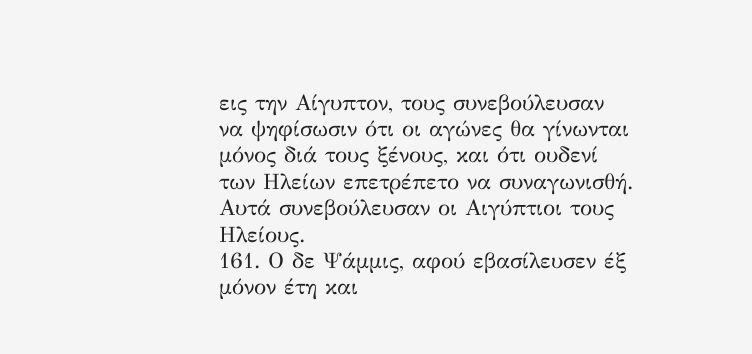εις την Αίγυπτον, τους συνεβούλευσαν να ψηφίσωσιν ότι οι αγώνες θα γίνωνται μόνος διά τους ξένους, και ότι ουδενί των Ηλείων επετρέπετο να συναγωνισθή. Αυτά συνεβούλευσαν οι Αιγύπτιοι τους Ηλείους.
161. Ο δε Ψάμμις, αφού εβασίλευσεν έξ μόνον έτη και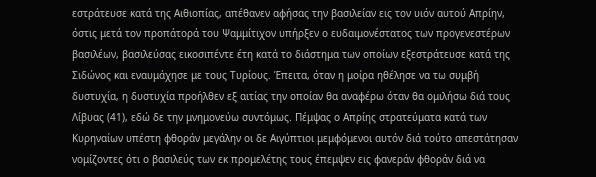εστράτευσε κατά της Αιθιοπίας, απέθανεν αφήσας την βασιλείαν εις τον υιόν αυτού Απρίην, όστις μετά τον προπάτορά του Ψαμμίτιχον υπήρξεν ο ευδαιμονέστατος των προγενεστέρων βασιλέων, βασιλεύσας εικοσιπέντε έτη κατά το διάστημα των οποίων εξεστράτευσε κατά της Σιδώνος και εναυμάχησε με τους Τυρίους. Έπειτα, όταν η μοίρα ηθέλησε να τω συμβή δυστυχία, η δυστυχία προήλθεν εξ αιτίας την οποίαν θα αναφέρω όταν θα ομιλήσω διά τους Λίβυας (41), εδώ δε την μνημονεύω συντόμως. Πέμψας ο Απρίης στρατεύματα κατά των Κυρηναίων υπέστη φθοράν μεγάλην οι δε Αιγύπτιοι μεμφόμενοι αυτόν διά τούτο απεστάτησαν νομίζοντες ότι ο βασιλεύς των εκ προμελέτης τους έπεμψεν εις φανεράν φθοράν διά να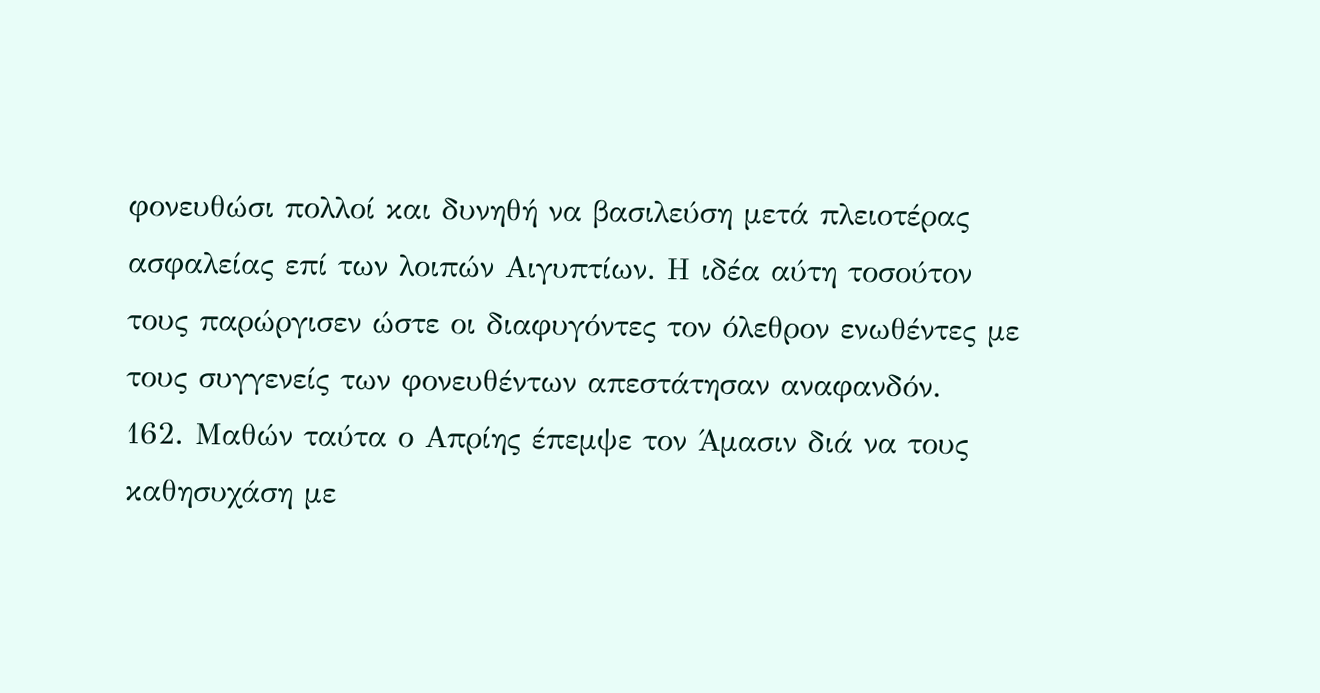φονευθώσι πολλοί και δυνηθή να βασιλεύση μετά πλειοτέρας ασφαλείας επί των λοιπών Αιγυπτίων. Η ιδέα αύτη τοσούτον τους παρώργισεν ώστε οι διαφυγόντες τον όλεθρον ενωθέντες με τους συγγενείς των φονευθέντων απεστάτησαν αναφανδόν.
162. Μαθών ταύτα ο Απρίης έπεμψε τον Άμασιν διά να τους καθησυχάση με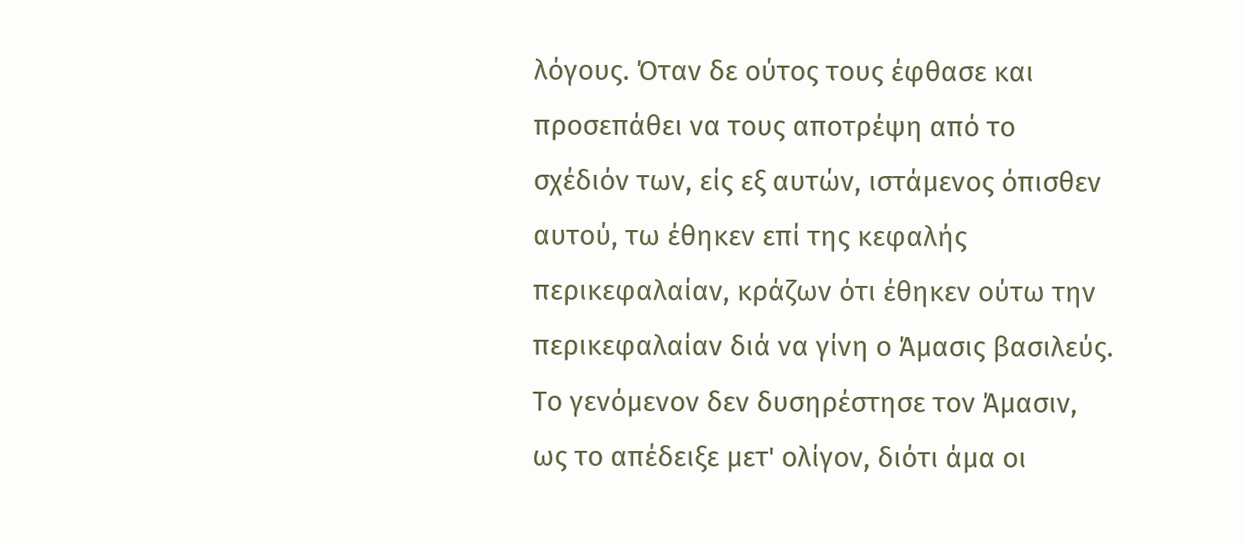λόγους. Όταν δε ούτος τους έφθασε και προσεπάθει να τους αποτρέψη από το σχέδιόν των, είς εξ αυτών, ιστάμενος όπισθεν αυτού, τω έθηκεν επί της κεφαλής περικεφαλαίαν, κράζων ότι έθηκεν ούτω την περικεφαλαίαν διά να γίνη ο Άμασις βασιλεύς. Το γενόμενον δεν δυσηρέστησε τον Άμασιν, ως το απέδειξε μετ' ολίγον, διότι άμα οι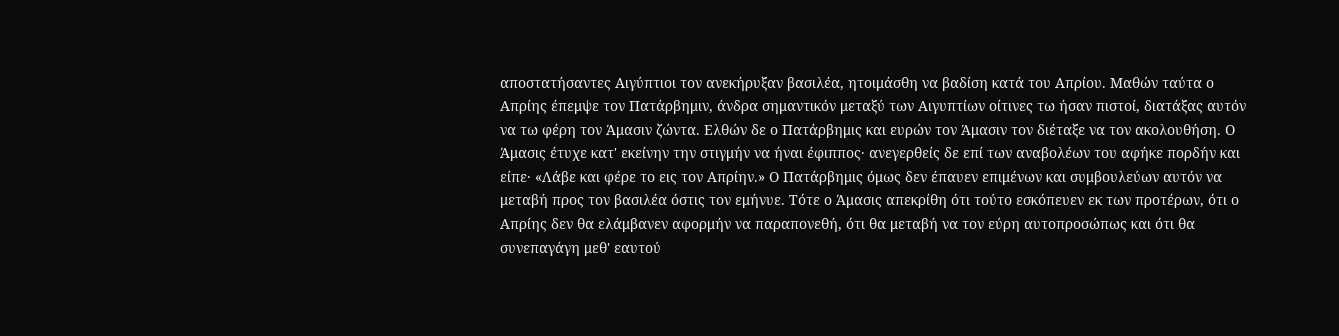αποστατήσαντες Αιγύπτιοι τον ανεκήρυξαν βασιλέα, ητοιμάσθη να βαδίση κατά του Απρίου. Μαθών ταύτα ο Απρίης έπεμψε τον Πατάρβημιν, άνδρα σημαντικόν μεταξύ των Αιγυπτίων οίτινες τω ήσαν πιστοί, διατάξας αυτόν να τω φέρη τον Άμασιν ζώντα. Ελθών δε ο Πατάρβημις και ευρών τον Άμασιν τον διέταξε να τον ακολουθήση. Ο Άμασις έτυχε κατ' εκείνην την στιγμήν να ήναι έφιππος· ανεγερθείς δε επί των αναβολέων του αφήκε πορδήν και είπε· «Λάβε και φέρε το εις τον Απρίην.» Ο Πατάρβημις όμως δεν έπαυεν επιμένων και συμβουλεύων αυτόν να μεταβή προς τον βασιλέα όστις τον εμήνυε. Τότε ο Άμασις απεκρίθη ότι τούτο εσκόπευεν εκ των προτέρων, ότι ο Απρίης δεν θα ελάμβανεν αφορμήν να παραπονεθή, ότι θα μεταβή να τον εύρη αυτοπροσώπως και ότι θα συνεπαγάγη μεθ' εαυτού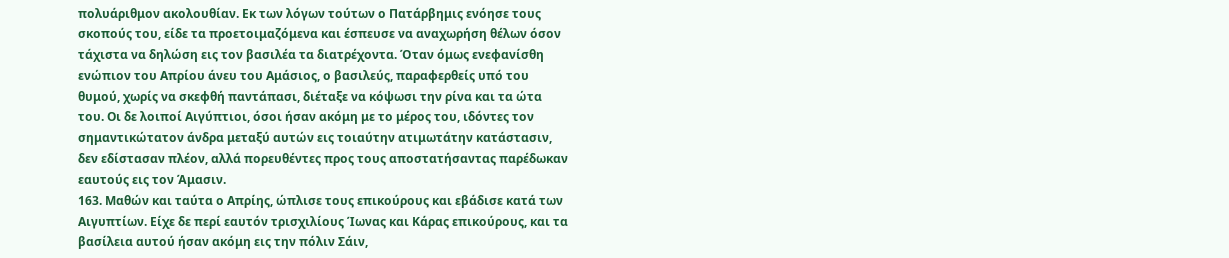πολυάριθμον ακολουθίαν. Εκ των λόγων τούτων ο Πατάρβημις ενόησε τους σκοπούς του, είδε τα προετοιμαζόμενα και έσπευσε να αναχωρήση θέλων όσον τάχιστα να δηλώση εις τον βασιλέα τα διατρέχοντα. Όταν όμως ενεφανίσθη ενώπιον του Απρίου άνευ του Αμάσιος, ο βασιλεύς, παραφερθείς υπό του θυμού, χωρίς να σκεφθή παντάπασι, διέταξε να κόψωσι την ρίνα και τα ώτα του. Οι δε λοιποί Αιγύπτιοι, όσοι ήσαν ακόμη με το μέρος του, ιδόντες τον σημαντικώτατον άνδρα μεταξύ αυτών εις τοιαύτην ατιμωτάτην κατάστασιν, δεν εδίστασαν πλέον, αλλά πορευθέντες προς τους αποστατήσαντας παρέδωκαν εαυτούς εις τον Άμασιν.
163. Μαθών και ταύτα ο Απρίης, ώπλισε τους επικούρους και εβάδισε κατά των Αιγυπτίων. Είχε δε περί εαυτόν τρισχιλίους Ίωνας και Κάρας επικούρους, και τα βασίλεια αυτού ήσαν ακόμη εις την πόλιν Σάιν,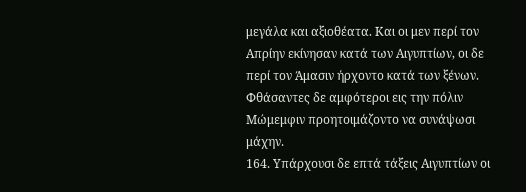μεγάλα και αξιοθέατα. Και οι μεν περί τον Απρίην εκίνησαν κατά των Αιγυπτίων, οι δε περί τον Άμασιν ήρχοντο κατά των ξένων. Φθάσαντες δε αμφότεροι εις την πόλιν Μώμεμφιν προητοιμάζοντο να συνάψωσι μάχην.
164. Υπάρχουσι δε επτά τάξεις Αιγυπτίων οι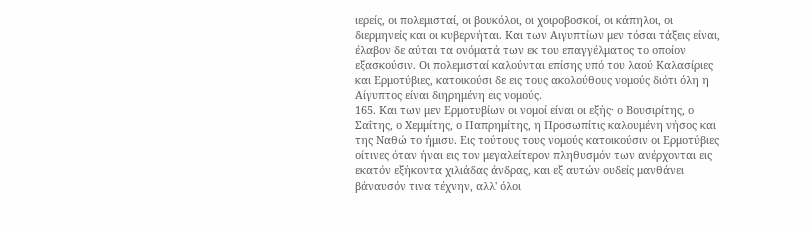ιερείς, οι πολεμισταί, οι βουκόλοι, οι χοιροβοσκοί, οι κάπηλοι, οι διερμηνείς και οι κυβερνήται. Και των Αιγυπτίων μεν τόσαι τάξεις είναι, έλαβον δε αύται τα ονόματά των εκ του επαγγέλματος το οποίον εξασκούσιν. Οι πολεμισταί καλούνται επίσης υπό του λαού Καλασίριες και Ερμοτύβιες, κατοικούσι δε εις τους ακολούθους νομούς διότι όλη η Αίγυπτος είναι διηρημένη εις νομούς.
165. Και των μεν Ερμοτυβίων οι νομοί είναι οι εξής· ο Βουσιρίτης, ο Σαΐτης, ο Χεμμίτης, ο Παπρημίτης, η Προσωπίτις καλουμένη νήσος και της Ναθώ το ήμισυ. Εις τούτους τους νομούς κατοικούσιν οι Ερμοτύβιες οίτινες όταν ήναι εις τον μεγαλείτερον πληθυσμόν των ανέρχονται εις εκατόν εξήκοντα χιλιάδας άνδρας, και εξ αυτών ουδείς μανθάνει βάναυσόν τινα τέχνην, αλλ' όλοι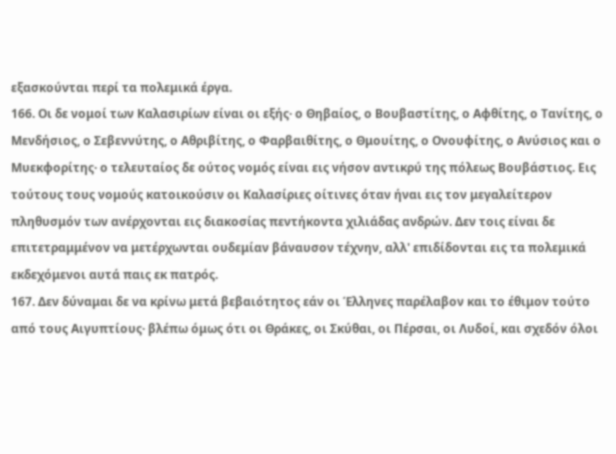εξασκούνται περί τα πολεμικά έργα.
166. Οι δε νομοί των Καλασιρίων είναι οι εξής· ο Θηβαίος, ο Βουβαστίτης, ο Αφθίτης, ο Τανίτης, ο Μενδήσιος, ο Σεβεννύτης, ο Αθριβίτης, ο Φαρβαιθίτης, ο Θμουίτης, ο Ονουφίτης, ο Ανύσιος και ο Μυεκφορίτης· ο τελευταίος δε ούτος νομός είναι εις νήσον αντικρύ της πόλεως Βουβάστιος. Εις τούτους τους νομούς κατοικούσιν οι Καλασίριες οίτινες όταν ήναι εις τον μεγαλείτερον πληθυσμόν των ανέρχονται εις διακοσίας πεντήκοντα χιλιάδας ανδρών. Δεν τοις είναι δε επιτετραμμένον να μετέρχωνται ουδεμίαν βάναυσον τέχνην, αλλ' επιδίδονται εις τα πολεμικά εκδεχόμενοι αυτά παις εκ πατρός.
167. Δεν δύναμαι δε να κρίνω μετά βεβαιότητος εάν οι Έλληνες παρέλαβον και το έθιμον τούτο από τους Αιγυπτίους· βλέπω όμως ότι οι Θράκες, οι Σκύθαι, οι Πέρσαι, οι Λυδοί, και σχεδόν όλοι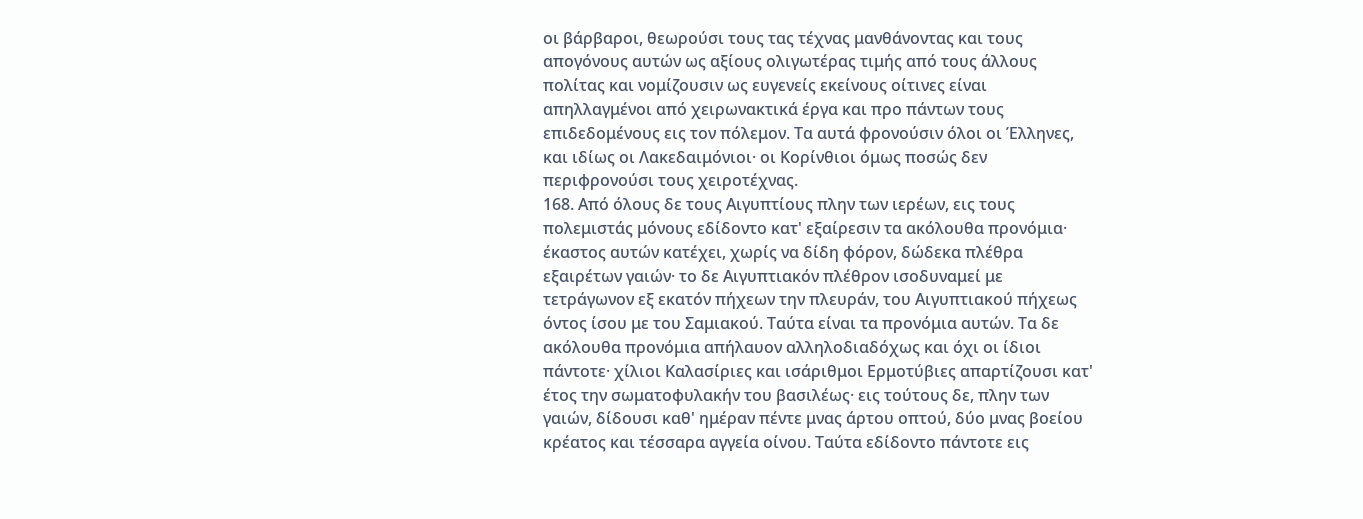οι βάρβαροι, θεωρούσι τους τας τέχνας μανθάνοντας και τους απογόνους αυτών ως αξίους ολιγωτέρας τιμής από τους άλλους πολίτας και νομίζουσιν ως ευγενείς εκείνους οίτινες είναι απηλλαγμένοι από χειρωνακτικά έργα και προ πάντων τους επιδεδομένους εις τον πόλεμον. Τα αυτά φρονούσιν όλοι οι Έλληνες, και ιδίως οι Λακεδαιμόνιοι· οι Κορίνθιοι όμως ποσώς δεν περιφρονούσι τους χειροτέχνας.
168. Από όλους δε τους Αιγυπτίους πλην των ιερέων, εις τους πολεμιστάς μόνους εδίδοντο κατ' εξαίρεσιν τα ακόλουθα προνόμια· έκαστος αυτών κατέχει, χωρίς να δίδη φόρον, δώδεκα πλέθρα εξαιρέτων γαιών· το δε Αιγυπτιακόν πλέθρον ισοδυναμεί με τετράγωνον εξ εκατόν πήχεων την πλευράν, του Αιγυπτιακού πήχεως όντος ίσου με του Σαμιακού. Ταύτα είναι τα προνόμια αυτών. Τα δε ακόλουθα προνόμια απήλαυον αλληλοδιαδόχως και όχι οι ίδιοι πάντοτε· χίλιοι Καλασίριες και ισάριθμοι Ερμοτύβιες απαρτίζουσι κατ' έτος την σωματοφυλακήν του βασιλέως· εις τούτους δε, πλην των γαιών, δίδουσι καθ' ημέραν πέντε μνας άρτου οπτού, δύο μνας βοείου κρέατος και τέσσαρα αγγεία οίνου. Ταύτα εδίδοντο πάντοτε εις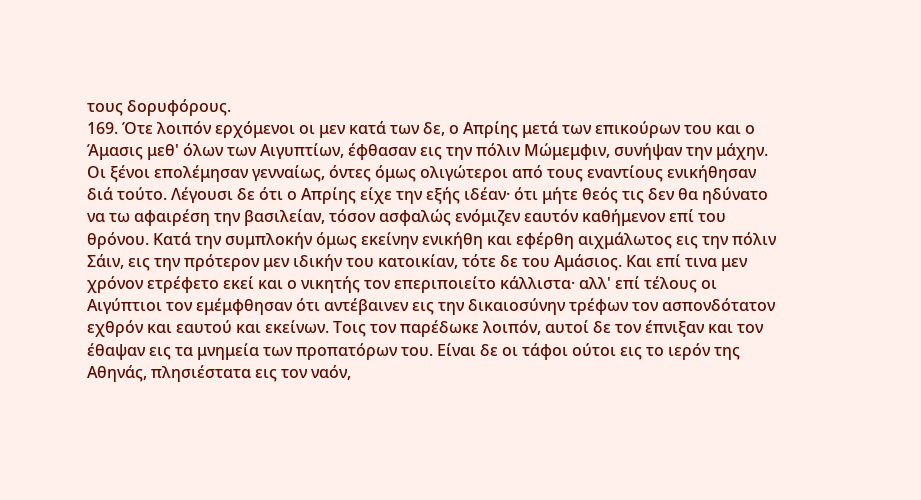τους δορυφόρους.
169. Ότε λοιπόν ερχόμενοι οι μεν κατά των δε, ο Απρίης μετά των επικούρων του και ο Άμασις μεθ' όλων των Αιγυπτίων, έφθασαν εις την πόλιν Μώμεμφιν, συνήψαν την μάχην. Οι ξένοι επολέμησαν γενναίως, όντες όμως ολιγώτεροι από τους εναντίους ενικήθησαν διά τούτο. Λέγουσι δε ότι ο Απρίης είχε την εξής ιδέαν· ότι μήτε θεός τις δεν θα ηδύνατο να τω αφαιρέση την βασιλείαν, τόσον ασφαλώς ενόμιζεν εαυτόν καθήμενον επί του θρόνου. Κατά την συμπλοκήν όμως εκείνην ενικήθη και εφέρθη αιχμάλωτος εις την πόλιν Σάιν, εις την πρότερον μεν ιδικήν του κατοικίαν, τότε δε του Αμάσιος. Και επί τινα μεν χρόνον ετρέφετο εκεί και ο νικητής τον επεριποιείτο κάλλιστα· αλλ' επί τέλους οι Αιγύπτιοι τον εμέμφθησαν ότι αντέβαινεν εις την δικαιοσύνην τρέφων τον ασπονδότατον εχθρόν και εαυτού και εκείνων. Τοις τον παρέδωκε λοιπόν, αυτοί δε τον έπνιξαν και τον έθαψαν εις τα μνημεία των προπατόρων του. Είναι δε οι τάφοι ούτοι εις το ιερόν της Αθηνάς, πλησιέστατα εις τον ναόν,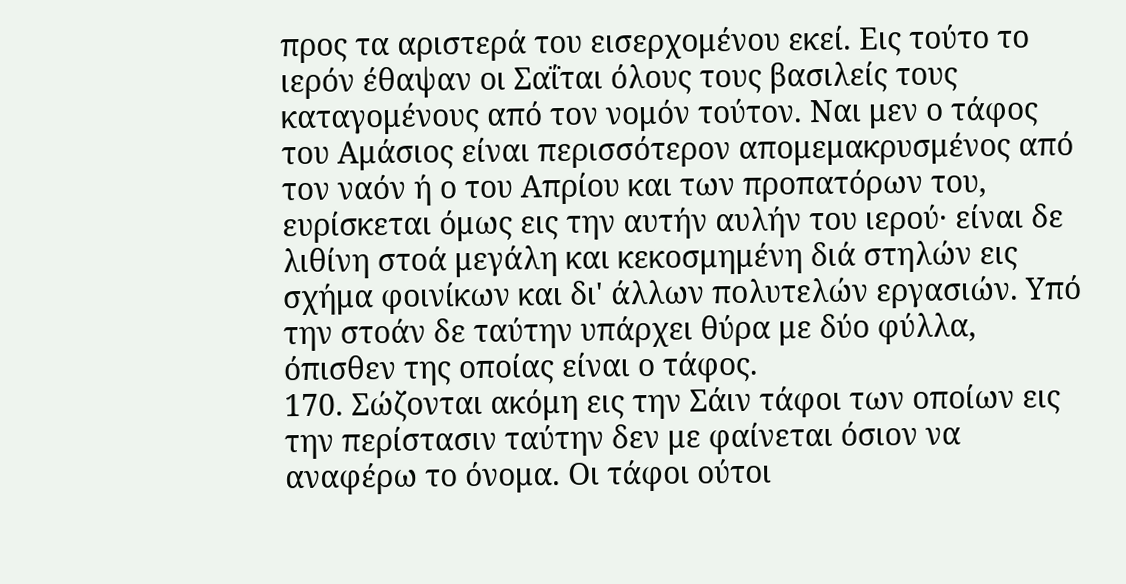προς τα αριστερά του εισερχομένου εκεί. Εις τούτο τo ιερόν έθαψαν οι Σαΐται όλους τους βασιλείς τους καταγομένους από τον νομόν τούτον. Ναι μεν ο τάφος του Αμάσιος είναι περισσότερον απομεμακρυσμένος από τον ναόν ή ο του Απρίου και των προπατόρων του, ευρίσκεται όμως εις την αυτήν αυλήν του ιερού· είναι δε λιθίνη στοά μεγάλη και κεκοσμημένη διά στηλών εις σχήμα φοινίκων και δι' άλλων πολυτελών εργασιών. Υπό την στοάν δε ταύτην υπάρχει θύρα με δύο φύλλα, όπισθεν της οποίας είναι ο τάφος.
170. Σώζονται ακόμη εις την Σάιν τάφοι των οποίων εις την περίστασιν ταύτην δεν με φαίνεται όσιον να αναφέρω το όνομα. Οι τάφοι ούτοι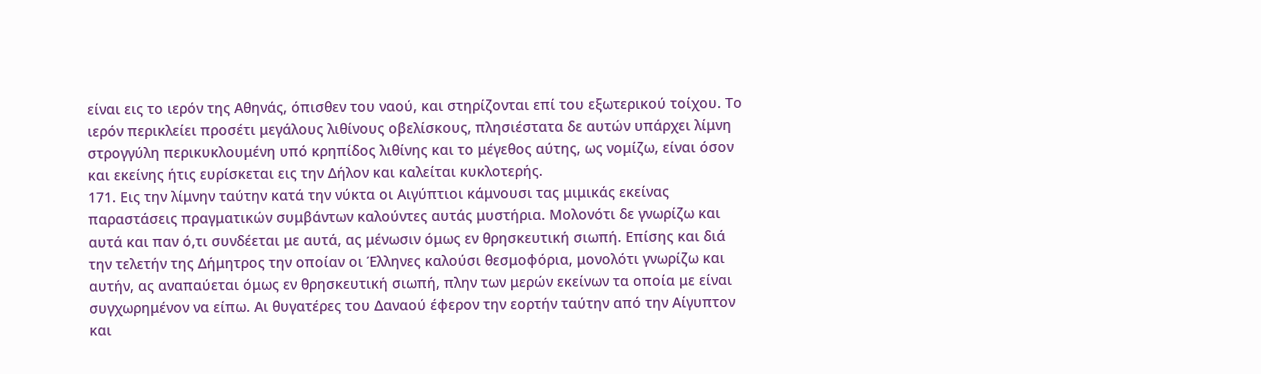είναι εις το ιερόν της Αθηνάς, όπισθεν του ναού, και στηρίζονται επί του εξωτερικού τοίχου. Το ιερόν περικλείει προσέτι μεγάλους λιθίνους οβελίσκους, πλησιέστατα δε αυτών υπάρχει λίμνη στρογγύλη περικυκλουμένη υπό κρηπίδος λιθίνης και το μέγεθος αύτης, ως νομίζω, είναι όσον και εκείνης ήτις ευρίσκεται εις την Δήλον και καλείται κυκλοτερής.
171. Εις την λίμνην ταύτην κατά την νύκτα οι Αιγύπτιοι κάμνουσι τας μιμικάς εκείνας παραστάσεις πραγματικών συμβάντων καλούντες αυτάς μυστήρια. Μολονότι δε γνωρίζω και αυτά και παν ό,τι συνδέεται με αυτά, ας μένωσιν όμως εν θρησκευτική σιωπή. Επίσης και διά την τελετήν της Δήμητρος την οποίαν οι Έλληνες καλούσι θεσμοφόρια, μονολότι γνωρίζω και αυτήν, ας αναπαύεται όμως εν θρησκευτική σιωπή, πλην των μερών εκείνων τα οποία με είναι συγχωρημένον να είπω. Αι θυγατέρες του Δαναού έφερον την εορτήν ταύτην από την Αίγυπτον και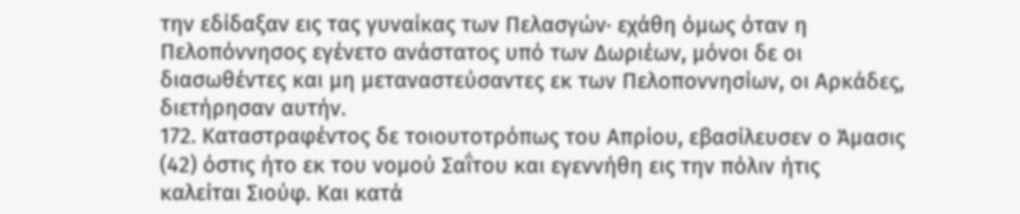την εδίδαξαν εις τας γυναίκας των Πελασγών· εχάθη όμως όταν η Πελοπόννησος εγένετο ανάστατος υπό των Δωριέων, μόνοι δε οι διασωθέντες και μη μεταναστεύσαντες εκ των Πελοποννησίων, οι Αρκάδες, διετήρησαν αυτήν.
172. Καταστραφέντος δε τοιουτοτρόπως του Απρίου, εβασίλευσεν ο Άμασις (42) όστις ήτο εκ του νομού Σαΐτου και εγεννήθη εις την πόλιν ήτις καλείται Σιούφ. Και κατά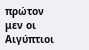πρώτον μεν οι Αιγύπτιοι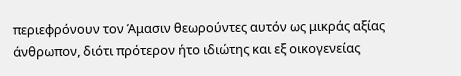περιεφρόνουν τον Άμασιν θεωρούντες αυτόν ως μικράς αξίας άνθρωπον, διότι πρότερον ήτο ιδιώτης και εξ οικογενείας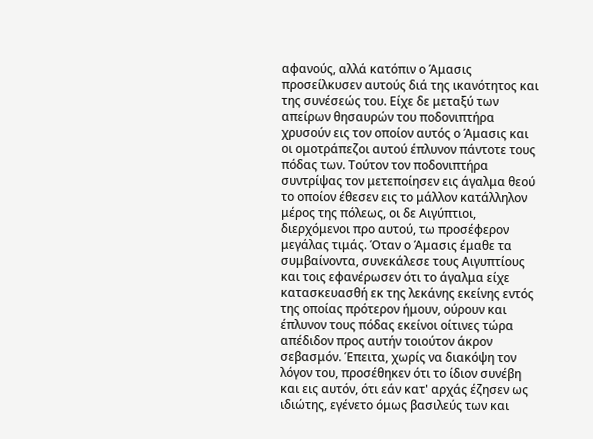αφανούς, αλλά κατόπιν ο Άμασις προσείλκυσεν αυτούς διά της ικανότητος και της συνέσεώς του. Είχε δε μεταξύ των απείρων θησαυρών του ποδονιπτήρα χρυσούν εις τον οποίον αυτός ο Άμασις και οι ομοτράπεζοι αυτού έπλυνον πάντοτε τους πόδας των. Τούτον τον ποδονιπτήρα συντρίψας τον μετεποίησεν εις άγαλμα θεού το οποίον έθεσεν εις το μάλλον κατάλληλον μέρος της πόλεως, οι δε Αιγύπτιοι, διερχόμενοι προ αυτού, τω προσέφερον μεγάλας τιμάς. Όταν ο Άμασις έμαθε τα συμβαίνοντα, συνεκάλεσε τους Αιγυπτίους και τοις εφανέρωσεν ότι το άγαλμα είχε κατασκευασθή εκ της λεκάνης εκείνης εντός της οποίας πρότερον ήμουν, ούρουν και έπλυνον τους πόδας εκείνοι οίτινες τώρα απέδιδον προς αυτήν τοιούτον άκρον σεβασμόν. Έπειτα, χωρίς να διακόψη τον λόγον του, προσέθηκεν ότι το ίδιον συνέβη και εις αυτόν, ότι εάν κατ' αρχάς έζησεν ως ιδιώτης, εγένετο όμως βασιλεύς των και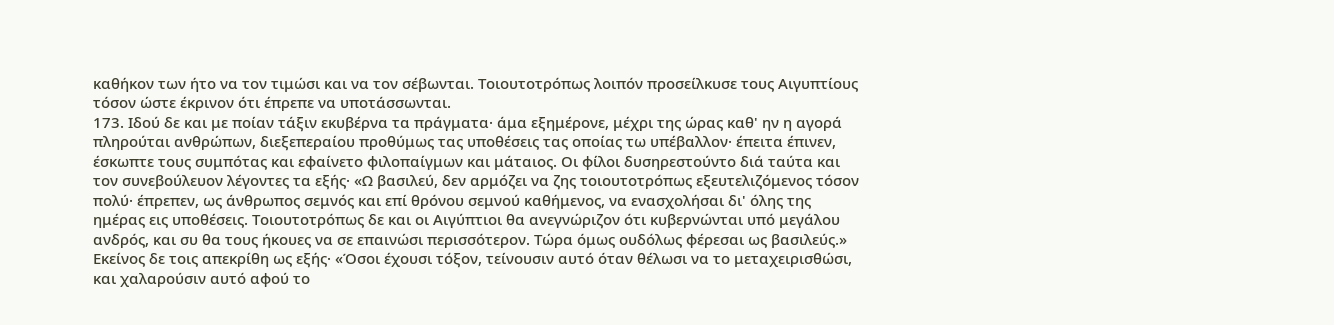καθήκον των ήτο να τον τιμώσι και να τον σέβωνται. Τοιουτοτρόπως λοιπόν προσείλκυσε τους Αιγυπτίους τόσον ώστε έκρινον ότι έπρεπε να υποτάσσωνται.
173. Ιδού δε και με ποίαν τάξιν εκυβέρνα τα πράγματα· άμα εξημέρονε, μέχρι της ώρας καθ' ην η αγορά πληρούται ανθρώπων, διεξεπεραίου προθύμως τας υποθέσεις τας οποίας τω υπέβαλλον· έπειτα έπινεν, έσκωπτε τους συμπότας και εφαίνετο φιλοπαίγμων και μάταιος. Οι φίλοι δυσηρεστούντο διά ταύτα και τον συνεβούλευον λέγοντες τα εξής· «Ω βασιλεύ, δεν αρμόζει να ζης τοιουτοτρόπως εξευτελιζόμενος τόσον πολύ· έπρεπεν, ως άνθρωπος σεμνός και επί θρόνου σεμνού καθήμενος, να ενασχολήσαι δι' όλης της ημέρας εις υποθέσεις. Τοιουτοτρόπως δε και οι Αιγύπτιοι θα ανεγνώριζον ότι κυβερνώνται υπό μεγάλου ανδρός, και συ θα τους ήκουες να σε επαινώσι περισσότερον. Τώρα όμως ουδόλως φέρεσαι ως βασιλεύς.» Εκείνος δε τοις απεκρίθη ως εξής· «Όσοι έχουσι τόξον, τείνουσιν αυτό όταν θέλωσι να το μεταχειρισθώσι, και χαλαρούσιν αυτό αφού το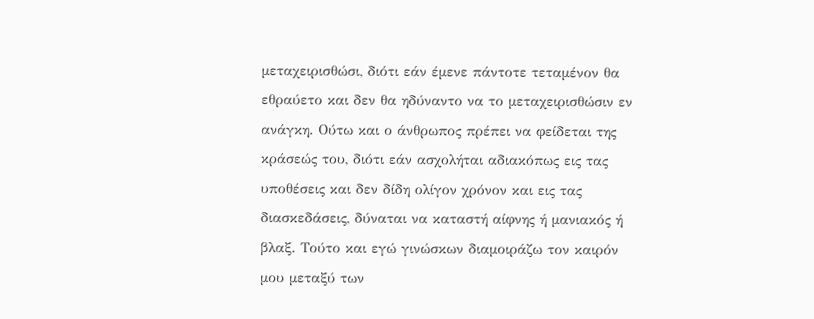μεταχειρισθώσι, διότι εάν έμενε πάντοτε τεταμένον θα εθραύετο και δεν θα ηδύναντο να το μεταχειρισθώσιν εν ανάγκη. Ούτω και ο άνθρωπος πρέπει να φείδεται της κράσεώς του, διότι εάν ασχολήται αδιακόπως εις τας υποθέσεις και δεν δίδη ολίγον χρόνον και εις τας διασκεδάσεις, δύναται να καταστή αίφνης ή μανιακός ή βλαξ. Τούτο και εγώ γινώσκων διαμοιράζω τον καιρόν μου μεταξύ των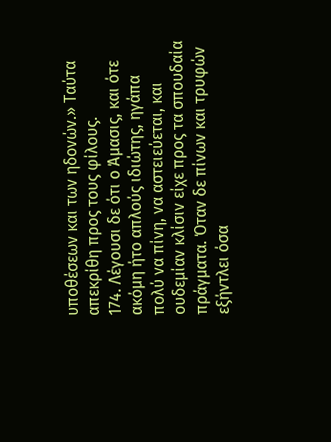υποθέσεων και των ηδονών.» Ταύτα απεκρίθη προς τους φίλους.
174. Λέγουσι δε ότι ο Άμασις, και ότε ακόμη ήτο απλούς ιδιώτης, ηγάπα πολύ να πίνη, να αστειεύεται, και ουδεμίαν κλίσιν είχε προς τα σπουδαία πράγματα. Όταν δε πίνων και τρυφών εξήντλει όσα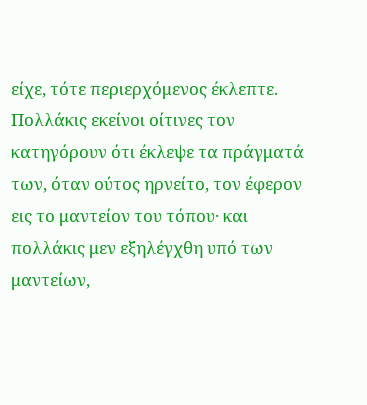είχε, τότε περιερχόμενος έκλεπτε. Πολλάκις εκείνοι οίτινες τον κατηγόρουν ότι έκλεψε τα πράγματά των, όταν ούτος ηρνείτο, τον έφερον εις το μαντείον του τόπου· και πολλάκις μεν εξηλέγχθη υπό των μαντείων,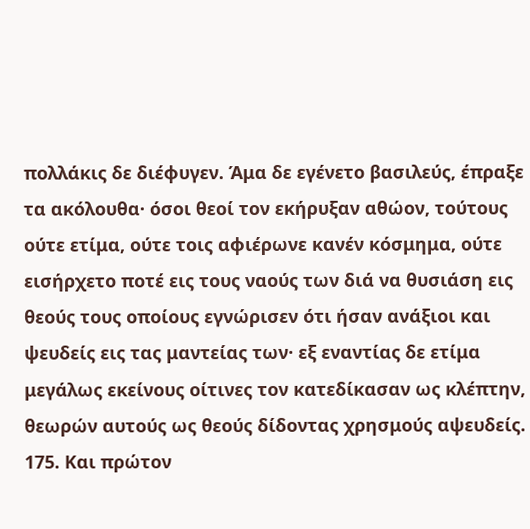πολλάκις δε διέφυγεν. Άμα δε εγένετο βασιλεύς, έπραξε τα ακόλουθα· όσοι θεοί τον εκήρυξαν αθώον, τούτους ούτε ετίμα, ούτε τοις αφιέρωνε κανέν κόσμημα, ούτε εισήρχετο ποτέ εις τους ναούς των διά να θυσιάση εις θεούς τους οποίους εγνώρισεν ότι ήσαν ανάξιοι και ψευδείς εις τας μαντείας των· εξ εναντίας δε ετίμα μεγάλως εκείνους οίτινες τον κατεδίκασαν ως κλέπτην, θεωρών αυτούς ως θεούς δίδοντας χρησμούς αψευδείς.
175. Και πρώτον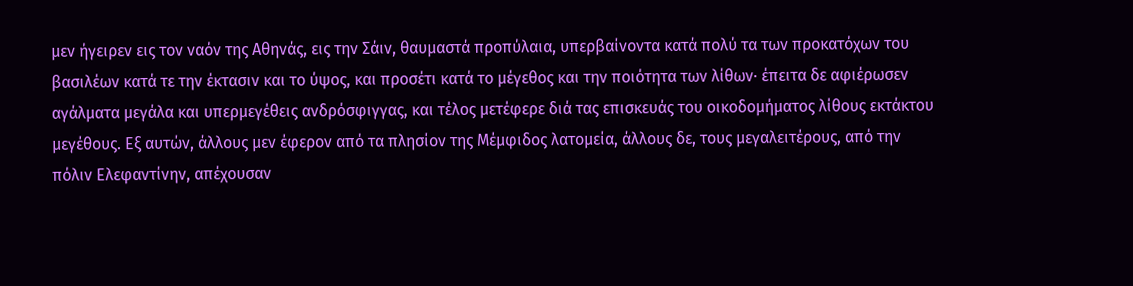μεν ήγειρεν εις τον ναόν της Αθηνάς, εις την Σάιν, θαυμαστά προπύλαια, υπερβαίνοντα κατά πολύ τα των προκατόχων του βασιλέων κατά τε την έκτασιν και το ύψος, και προσέτι κατά το μέγεθος και την ποιότητα των λίθων· έπειτα δε αφιέρωσεν αγάλματα μεγάλα και υπερμεγέθεις ανδρόσφιγγας, και τέλος μετέφερε διά τας επισκευάς του οικοδομήματος λίθους εκτάκτου μεγέθους. Εξ αυτών, άλλους μεν έφερον από τα πλησίον της Μέμφιδος λατομεία, άλλους δε, τους μεγαλειτέρους, από την πόλιν Ελεφαντίνην, απέχουσαν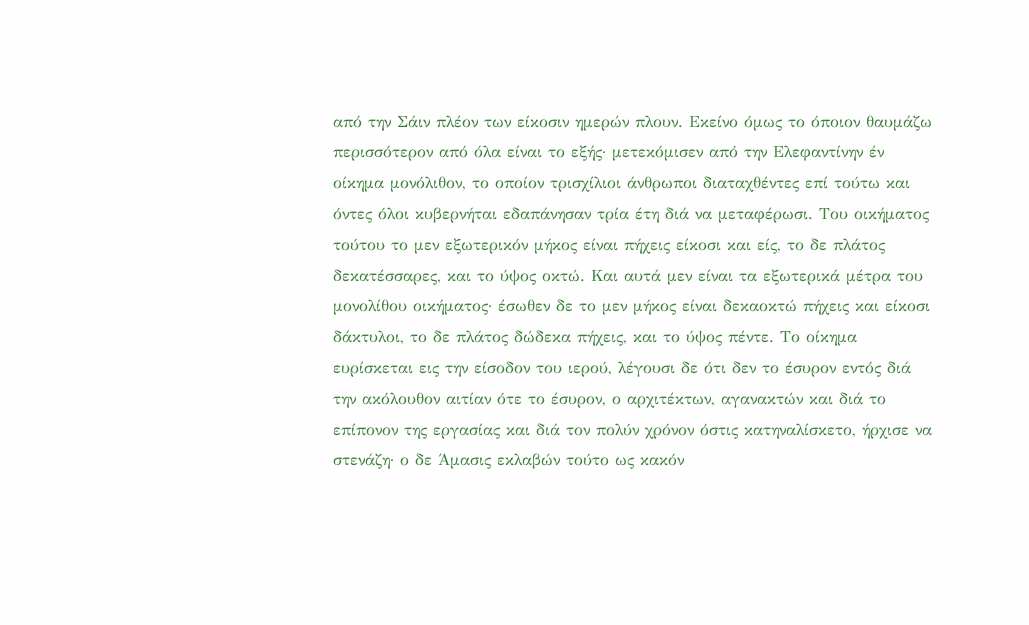από την Σάιν πλέον των είκοσιν ημερών πλουν. Εκείνο όμως το όποιον θαυμάζω περισσότερον από όλα είναι το εξής· μετεκόμισεν από την Ελεφαντίνην έν οίκημα μονόλιθον, το οποίον τρισχίλιοι άνθρωποι διαταχθέντες επί τούτω και όντες όλοι κυβερνήται εδαπάνησαν τρία έτη διά να μεταφέρωσι. Του οικήματος τούτου το μεν εξωτερικόν μήκος είναι πήχεις είκοσι και είς, το δε πλάτος δεκατέσσαρες, και το ύψος οκτώ. Και αυτά μεν είναι τα εξωτερικά μέτρα του μονολίθου οικήματος· έσωθεν δε το μεν μήκος είναι δεκαοκτώ πήχεις και είκοσι δάκτυλοι, το δε πλάτος δώδεκα πήχεις, και το ύψος πέντε. Το οίκημα ευρίσκεται εις την είσοδον του ιερού, λέγουσι δε ότι δεν το έσυρον εντός διά την ακόλουθον αιτίαν ότε το έσυρον, ο αρχιτέκτων, αγανακτών και διά το επίπονον της εργασίας και διά τον πολύν χρόνον όστις κατηναλίσκετο, ήρχισε να στενάζη· ο δε Άμασις εκλαβών τούτο ως κακόν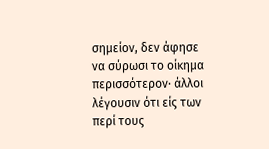σημείον, δεν άφησε να σύρωσι το οίκημα περισσότερον· άλλοι λέγουσιν ότι είς των περί τους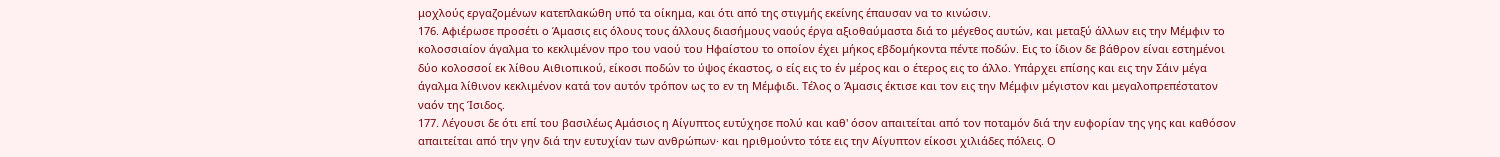μοχλούς εργαζομένων κατεπλακώθη υπό τα οίκημα, και ότι από της στιγμής εκείνης έπαυσαν να το κινώσιν.
176. Αφιέρωσε προσέτι ο Άμασις εις όλους τους άλλους διασήμους ναούς έργα αξιοθαύμαστα διά το μέγεθος αυτών, και μεταξύ άλλων εις την Μέμφιν το κολοσσιαίον άγαλμα το κεκλιμένον προ του ναού του Ηφαίστου το οποίον έχει μήκος εβδομήκοντα πέντε ποδών. Εις το ίδιον δε βάθρον είναι εστημένοι δύο κολοσσοί εκ λίθου Αιθιοπικού, είκοσι ποδών το ύψος έκαστος, ο είς εις το έν μέρος και ο έτερος εις το άλλο. Υπάρχει επίσης και εις την Σάιν μέγα άγαλμα λίθινον κεκλιμένον κατά τον αυτόν τρόπον ως το εν τη Μέμφιδι. Τέλος ο Άμασις έκτισε και τον εις την Μέμφιν μέγιστον και μεγαλοπρεπέστατον ναόν της Ίσιδος.
177. Λέγουσι δε ότι επί του βασιλέως Αμάσιος η Αίγυπτος ευτύχησε πολύ και καθ' όσον απαιτείται από τον ποταμόν διά την ευφορίαν της γης και καθόσον απαιτείται από την γην διά την ευτυχίαν των ανθρώπων· και ηριθμούντο τότε εις την Αίγυπτον είκοσι χιλιάδες πόλεις. Ο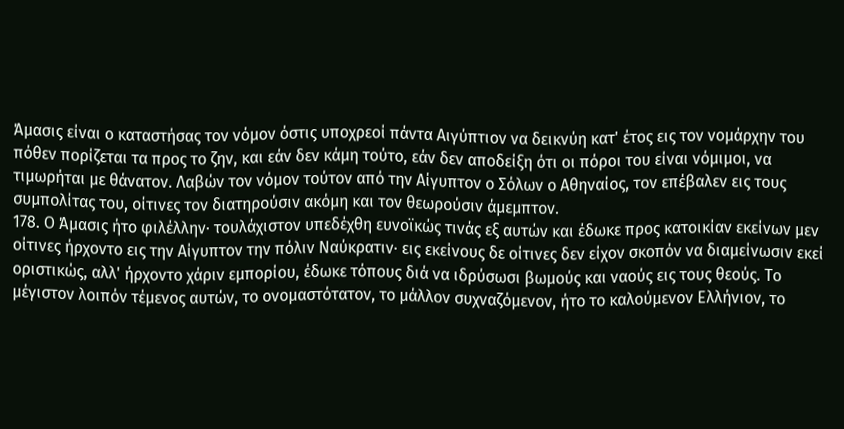Άμασις είναι ο καταστήσας τον νόμον όστις υποχρεοί πάντα Αιγύπτιον να δεικνύη κατ' έτος εις τον νομάρχην του πόθεν πορίζεται τα προς το ζην, και εάν δεν κάμη τούτο, εάν δεν αποδείξη ότι οι πόροι του είναι νόμιμοι, να τιμωρήται με θάνατον. Λαβών τον νόμον τούτον από την Αίγυπτον ο Σόλων ο Αθηναίος, τον επέβαλεν εις τους συμπολίτας του, οίτινες τον διατηρούσιν ακόμη και τον θεωρούσιν άμεμπτον.
178. Ο Άμασις ήτο φιλέλλην· τουλάχιστον υπεδέχθη ευνοϊκώς τινάς εξ αυτών και έδωκε προς κατοικίαν εκείνων μεν οίτινες ήρχοντο εις την Αίγυπτον την πόλιν Ναύκρατιν· εις εκείνους δε οίτινες δεν είχον σκοπόν να διαμείνωσιν εκεί οριστικώς, αλλ' ήρχοντο χάριν εμπορίου, έδωκε τόπους διά να ιδρύσωσι βωμούς και ναούς εις τους θεούς. Το μέγιστον λοιπόν τέμενος αυτών, το ονομαστότατον, το μάλλον συχναζόμενον, ήτο το καλούμενον Ελλήνιον, το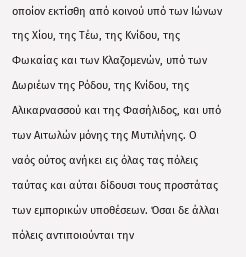οποίον εκτίσθη από κοινού υπό των Ιώνων της Χίου, της Τέω, της Κνίδου, της Φωκαίας και των Κλαζομενών, υπό των Δωριέων της Ρόδου, της Κνίδου, της Αλικαρνασσού και της Φασήλιδος, και υπό των Αιτωλών μόνης της Μυτιλήνης. Ο ναός ούτος ανήκει εις όλας τας πόλεις ταύτας και αύται δίδουσι τους προστάτας των εμπορικών υποθέσεων. Όσαι δε άλλαι πόλεις αντιποιούνται την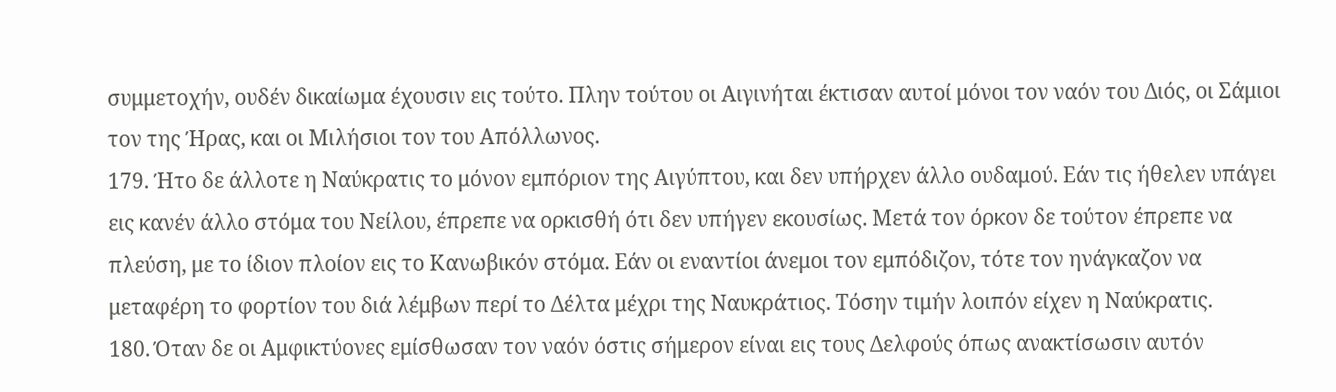συμμετοχήν, ουδέν δικαίωμα έχουσιν εις τούτο. Πλην τούτου οι Αιγινήται έκτισαν αυτοί μόνοι τον ναόν του Διός, οι Σάμιοι τον της Ήρας, και οι Μιλήσιοι τον του Απόλλωνος.
179. Ήτο δε άλλοτε η Ναύκρατις το μόνον εμπόριον της Αιγύπτου, και δεν υπήρχεν άλλο ουδαμού. Εάν τις ήθελεν υπάγει εις κανέν άλλο στόμα του Νείλου, έπρεπε να ορκισθή ότι δεν υπήγεν εκουσίως. Μετά τον όρκον δε τούτον έπρεπε να πλεύση, με το ίδιον πλοίον εις το Κανωβικόν στόμα. Εάν οι εναντίοι άνεμοι τον εμπόδιζον, τότε τον ηνάγκαζον να μεταφέρη το φορτίον του διά λέμβων περί το Δέλτα μέχρι της Ναυκράτιος. Τόσην τιμήν λοιπόν είχεν η Ναύκρατις.
180. Όταν δε οι Αμφικτύονες εμίσθωσαν τον ναόν όστις σήμερον είναι εις τους Δελφούς όπως ανακτίσωσιν αυτόν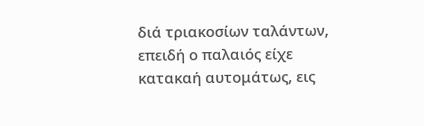διά τριακοσίων ταλάντων, επειδή ο παλαιός είχε κατακαή αυτομάτως, εις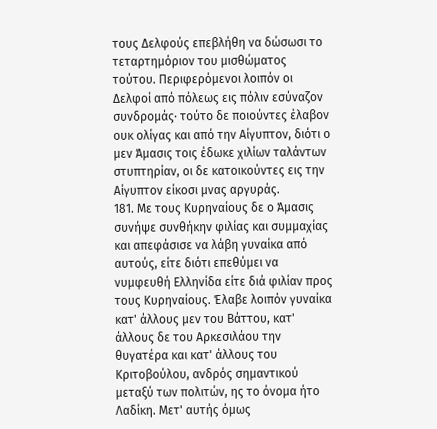τους Δελφούς επεβλήθη να δώσωσι το τεταρτημόριον του μισθώματος τούτου. Περιφερόμενοι λοιπόν οι Δελφοί από πόλεως εις πόλιν εσύναζον συνδρομάς· τούτο δε ποιούντες έλαβον ουκ ολίγας και από την Αίγυπτον, διότι ο μεν Άμασις τοις έδωκε χιλίων ταλάντων στυπτηρίαν, οι δε κατοικούντες εις την Αίγυπτον είκοσι μνας αργυράς.
181. Με τους Κυρηναίους δε ο Άμασις συνήψε συνθήκην φιλίας και συμμαχίας και απεφάσισε να λάβη γυναίκα από αυτούς, είτε διότι επεθύμει να νυμφευθή Ελληνίδα είτε διά φιλίαν προς τους Κυρηναίους. Έλαβε λοιπόν γυναίκα κατ' άλλους μεν του Βάττου, κατ' άλλους δε του Αρκεσιλάου την θυγατέρα και κατ' άλλους του Κριτοβούλου, ανδρός σημαντικού μεταξύ των πολιτών, ης το όνομα ήτο Λαδίκη. Μετ' αυτής όμως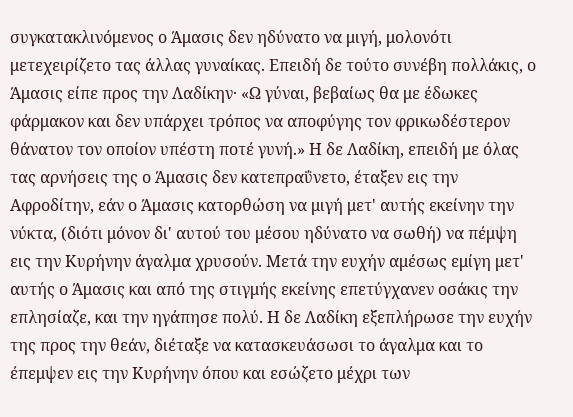συγκατακλινόμενος ο Άμασις δεν ηδύνατο να μιγή, μολονότι μετεχειρίζετο τας άλλας γυναίκας. Επειδή δε τούτο συνέβη πολλάκις, ο Άμασις είπε προς την Λαδίκην· «Ω γύναι, βεβαίως θα με έδωκες φάρμακον και δεν υπάρχει τρόπος να αποφύγης τον φρικωδέστερον θάνατον τον οποίον υπέστη ποτέ γυνή.» Η δε Λαδίκη, επειδή με όλας τας αρνήσεις της ο Άμασις δεν κατεπραΰνετο, έταξεν εις την Αφροδίτην, εάν ο Άμασις κατορθώση να μιγή μετ' αυτής εκείνην την νύκτα, (διότι μόνον δι' αυτού του μέσου ηδύνατο να σωθή) να πέμψη εις την Κυρήνην άγαλμα χρυσούν. Μετά την ευχήν αμέσως εμίγη μετ' αυτής ο Άμασις και από της στιγμής εκείνης επετύγχανεν οσάκις την επλησίαζε, και την ηγάπησε πολύ. Η δε Λαδίκη εξεπλήρωσε την ευχήν της προς την θεάν, διέταξε να κατασκευάσωσι το άγαλμα και το έπεμψεν εις την Κυρήνην όπου και εσώζετο μέχρι των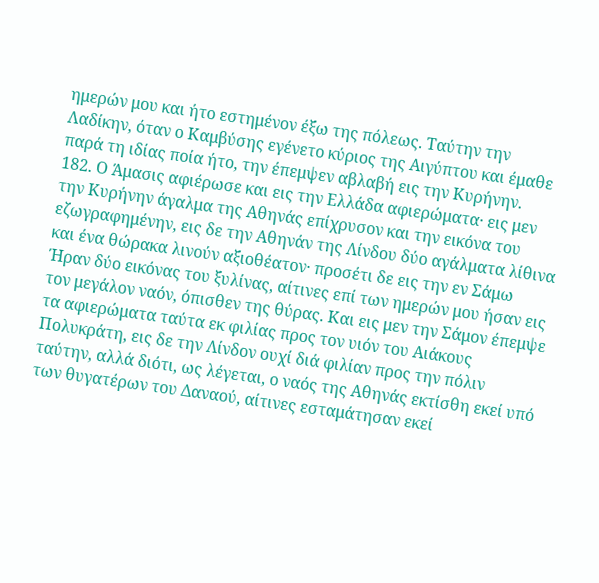ημερών μου και ήτο εστημένον έξω της πόλεως. Ταύτην την Λαδίκην, όταν ο Καμβύσης εγένετο κύριος της Αιγύπτου και έμαθε παρά τη ιδίας ποία ήτο, την έπεμψεν αβλαβή εις την Κυρήνην.
182. Ο Άμασις αφιέρωσε και εις την Ελλάδα αφιερώματα· εις μεν την Κυρήνην άγαλμα της Αθηνάς επίχρυσον και την εικόνα του εζωγραφημένην, εις δε την Αθηνάν της Λίνδου δύο αγάλματα λίθινα και ένα θώρακα λινούν αξιοθέατον· προσέτι δε εις την εν Σάμω Ήραν δύο εικόνας του ξυλίνας, αίτινες επί των ημερών μου ήσαν εις τον μεγάλον ναόν, όπισθεν της θύρας. Και εις μεν την Σάμον έπεμψε τα αφιερώματα ταύτα εκ φιλίας προς τον υιόν του Αιάκους Πολυκράτη, εις δε την Λίνδον ουχί διά φιλίαν προς την πόλιν ταύτην, αλλά διότι, ως λέγεται, ο ναός της Αθηνάς εκτίσθη εκεί υπό των θυγατέρων του Δαναού, αίτινες εσταμάτησαν εκεί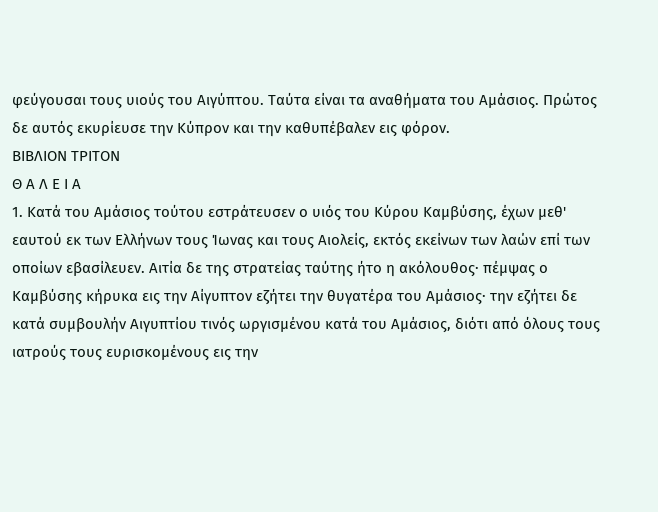φεύγουσαι τους υιούς του Αιγύπτου. Ταύτα είναι τα αναθήματα του Αμάσιος. Πρώτος δε αυτός εκυρίευσε την Κύπρον και την καθυπέβαλεν εις φόρον.
ΒΙΒΛΙΟΝ ΤΡΙΤΟΝ
Θ Α Λ Ε Ι Α
1. Κατά του Αμάσιος τούτου εστράτευσεν ο υιός του Κύρου Καμβύσης, έχων μεθ' εαυτού εκ των Ελλήνων τους Ίωνας και τους Αιολείς, εκτός εκείνων των λαών επί των οποίων εβασίλευεν. Αιτία δε της στρατείας ταύτης ήτο η ακόλουθος· πέμψας ο Καμβύσης κήρυκα εις την Αίγυπτον εζήτει την θυγατέρα του Αμάσιος· την εζήτει δε κατά συμβουλήν Αιγυπτίου τινός ωργισμένου κατά του Αμάσιος, διότι από όλους τους ιατρούς τους ευρισκομένους εις την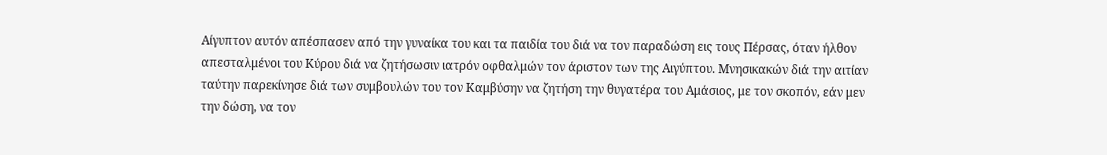Αίγυπτον αυτόν απέσπασεν από την γυναίκα του και τα παιδία του διά να τον παραδώση εις τους Πέρσας, όταν ήλθον απεσταλμένοι του Κύρου διά να ζητήσωσιν ιατρόν οφθαλμών τον άριστον των της Αιγύπτου. Μνησικακών διά την αιτίαν ταύτην παρεκίνησε διά των συμβουλών του τον Καμβύσην να ζητήση την θυγατέρα του Αμάσιος, με τον σκοπόν, εάν μεν την δώση, να τον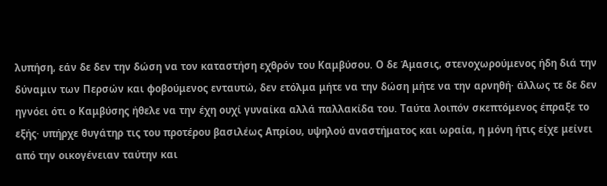λυπήση, εάν δε δεν την δώση να τον καταστήση εχθρόν του Καμβύσου. Ο δε Άμασις, στενοχωρούμενος ήδη διά την δύναμιν των Περσών και φοβούμενος ενταυτώ, δεν ετόλμα μήτε να την δώση μήτε να την αρνηθή· άλλως τε δε δεν ηγνόει ότι ο Καμβύσης ήθελε να την έχη ουχί γυναίκα αλλά παλλακίδα του. Ταύτα λοιπόν σκεπτόμενος έπραξε το εξής· υπήρχε θυγάτηρ τις του προτέρου βασιλέως Απρίου, υψηλού αναστήματος και ωραία, η μόνη ήτις είχε μείνει από την οικογένειαν ταύτην και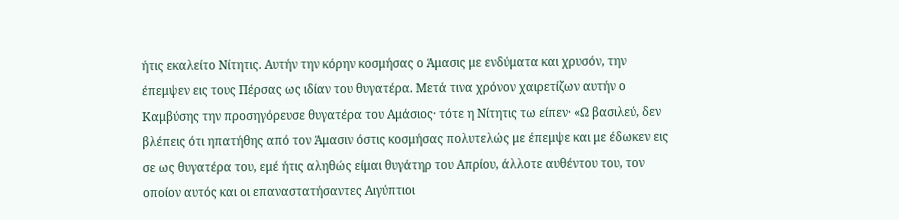ήτις εκαλείτο Νίτητις. Αυτήν την κόρην κοσμήσας ο Άμασις με ενδύματα και χρυσόν, την έπεμψεν εις τους Πέρσας ως ιδίαν του θυγατέρα. Μετά τινα χρόνον χαιρετίζων αυτήν ο Καμβύσης την προσηγόρευσε θυγατέρα του Αμάσιος· τότε η Νίτητις τω είπεν· «Ω βασιλεύ, δεν βλέπεις ότι ηπατήθης από τον Άμασιν όστις κοσμήσας πολυτελώς με έπεμψε και με έδωκεν εις σε ως θυγατέρα του, εμέ ήτις αληθώς είμαι θυγάτηρ του Απρίου, άλλοτε αυθέντου του, τον οποίον αυτός και οι επαναστατήσαντες Αιγύπτιοι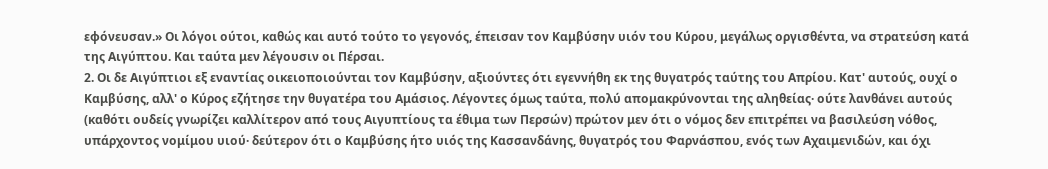εφόνευσαν.» Οι λόγοι ούτοι, καθώς και αυτό τούτο το γεγονός, έπεισαν τον Καμβύσην υιόν του Κύρου, μεγάλως οργισθέντα, να στρατεύση κατά της Αιγύπτου. Και ταύτα μεν λέγουσιν οι Πέρσαι.
2. Οι δε Αιγύπτιοι εξ εναντίας οικειοποιούνται τον Καμβύσην, αξιούντες ότι εγεννήθη εκ της θυγατρός ταύτης του Απρίου. Κατ' αυτούς, ουχί ο Καμβύσης, αλλ' ο Κύρος εζήτησε την θυγατέρα του Αμάσιος. Λέγοντες όμως ταύτα, πολύ απομακρύνονται της αληθείας· ούτε λανθάνει αυτούς (καθότι ουδείς γνωρίζει καλλίτερον από τους Αιγυπτίους τα έθιμα των Περσών) πρώτον μεν ότι ο νόμος δεν επιτρέπει να βασιλεύση νόθος, υπάρχοντος νομίμου υιού· δεύτερον ότι ο Καμβύσης ήτο υιός της Κασσανδάνης, θυγατρός του Φαρνάσπου, ενός των Αχαιμενιδών, και όχι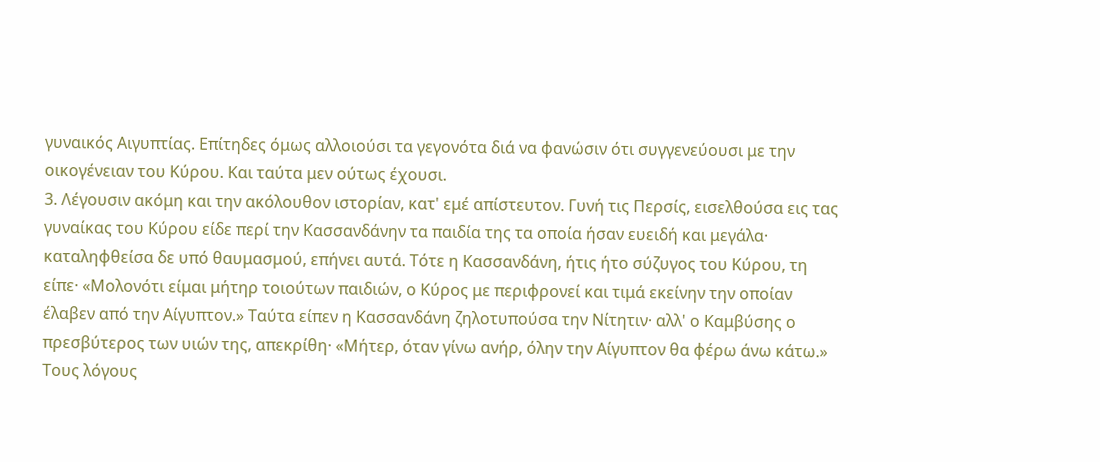γυναικός Αιγυπτίας. Επίτηδες όμως αλλοιούσι τα γεγονότα διά να φανώσιν ότι συγγενεύουσι με την οικογένειαν του Κύρου. Και ταύτα μεν ούτως έχουσι.
3. Λέγουσιν ακόμη και την ακόλουθον ιστορίαν, κατ' εμέ απίστευτον. Γυνή τις Περσίς, εισελθούσα εις τας γυναίκας του Κύρου είδε περί την Κασσανδάνην τα παιδία της τα οποία ήσαν ευειδή και μεγάλα· καταληφθείσα δε υπό θαυμασμού, επήνει αυτά. Τότε η Κασσανδάνη, ήτις ήτο σύζυγος του Κύρου, τη είπε· «Μολονότι είμαι μήτηρ τοιούτων παιδιών, ο Κύρος με περιφρονεί και τιμά εκείνην την οποίαν έλαβεν από την Αίγυπτον.» Ταύτα είπεν η Κασσανδάνη ζηλοτυπούσα την Νίτητιν· αλλ' ο Καμβύσης ο πρεσβύτερος των υιών της, απεκρίθη· «Μήτερ, όταν γίνω ανήρ, όλην την Αίγυπτον θα φέρω άνω κάτω.» Τους λόγους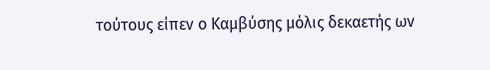τούτους είπεν ο Καμβύσης μόλις δεκαετής ων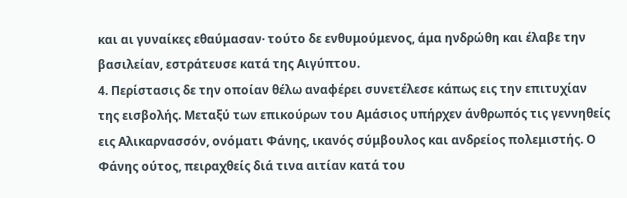και αι γυναίκες εθαύμασαν· τούτο δε ενθυμούμενος, άμα ηνδρώθη και έλαβε την βασιλείαν, εστράτευσε κατά της Αιγύπτου.
4. Περίστασις δε την οποίαν θέλω αναφέρει συνετέλεσε κάπως εις την επιτυχίαν της εισβολής. Μεταξύ των επικούρων του Αμάσιος υπήρχεν άνθρωπός τις γεννηθείς εις Αλικαρνασσόν, ονόματι Φάνης, ικανός σύμβουλος και ανδρείος πολεμιστής. Ο Φάνης ούτος, πειραχθείς διά τινα αιτίαν κατά του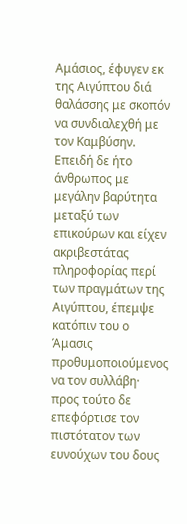Αμάσιος, έφυγεν εκ της Αιγύπτου διά θαλάσσης με σκοπόν να συνδιαλεχθή με τον Καμβύσην. Επειδή δε ήτο άνθρωπος με μεγάλην βαρύτητα μεταξύ των επικούρων και είχεν ακριβεστάτας πληροφορίας περί των πραγμάτων της Αιγύπτου, έπεμψε κατόπιν του ο Άμασις προθυμοποιούμενος να τον συλλάβη· προς τούτο δε επεφόρτισε τον πιστότατον των ευνούχων του δους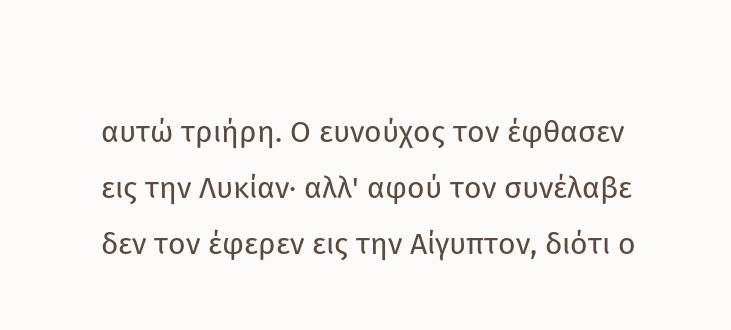αυτώ τριήρη. Ο ευνούχος τον έφθασεν εις την Λυκίαν· αλλ' αφού τον συνέλαβε δεν τον έφερεν εις την Αίγυπτον, διότι ο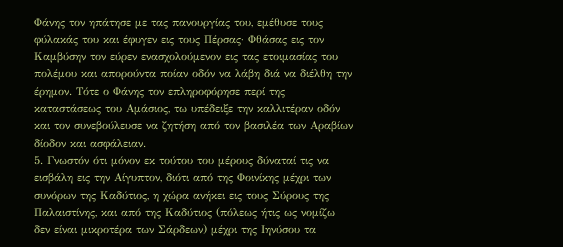Φάνης τον ηπάτησε με τας πανουργίας του, εμέθυσε τους φύλακάς του και έφυγεν εις τους Πέρσας· Φθάσας εις τον Καμβύσην τον εύρεν ενασχολούμενον εις τας ετοιμασίας του πολέμου και απορούντα ποίαν οδόν να λάβη διά να διέλθη την έρημον. Τότε ο Φάνης τον επληροφόρησε περί της καταστάσεως του Αμάσιος, τω υπέδειξε την καλλιτέραν οδόν και τον συνεβούλευσε να ζητήση από τον βασιλέα των Αραβίων δίοδον και ασφάλειαν.
5. Γνωστόν ότι μόνον εκ τούτου του μέρους δύναταί τις να εισβάλη εις την Αίγυπτον, διότι από της Φοινίκης μέχρι των συνόρων της Καδύτιος, η χώρα ανήκει εις τους Σύρους της Παλαιστίνης, και από της Καδύτιος (πόλεως ήτις ως νομίζω δεν είναι μικροτέρα των Σάρδεων) μέχρι της Ιηνύσου τα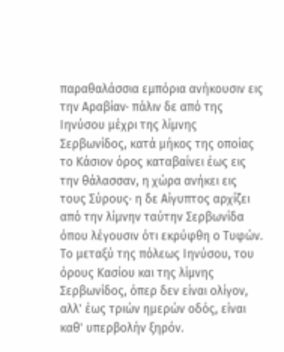παραθαλάσσια εμπόρια ανήκουσιν εις την Αραβίαν· πάλιν δε από της Ιηνύσου μέχρι της λίμνης Σερβωνίδος, κατά μήκος της οποίας το Κάσιον όρος καταβαίνει έως εις την θάλασσαν, η χώρα ανήκει εις τους Σύρους· η δε Αίγυπτος αρχίζει από την λίμνην ταύτην Σερβωνίδα όπου λέγουσιν ότι εκρύφθη ο Τυφών. Το μεταξύ της πόλεως Ιηνύσου, του όρους Κασίου και της λίμνης Σερβωνίδος, όπερ δεν είναι ολίγον, αλλ' έως τριών ημερών οδός, είναι καθ' υπερβολήν ξηρόν.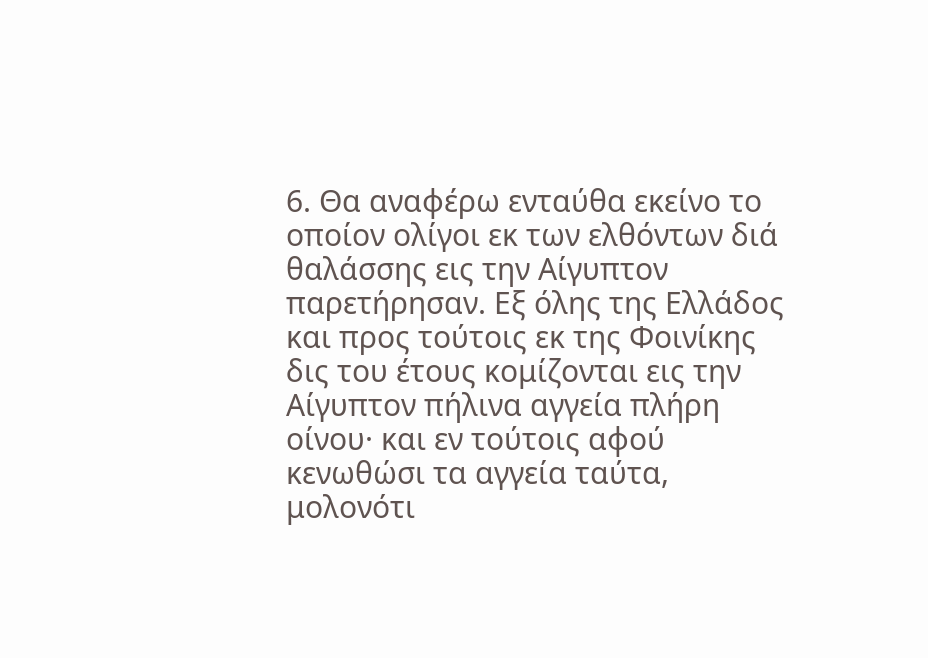6. Θα αναφέρω ενταύθα εκείνο το οποίον ολίγοι εκ των ελθόντων διά θαλάσσης εις την Αίγυπτον παρετήρησαν. Εξ όλης της Ελλάδος και προς τούτοις εκ της Φοινίκης δις του έτους κομίζονται εις την Αίγυπτον πήλινα αγγεία πλήρη οίνου· και εν τούτοις αφού κενωθώσι τα αγγεία ταύτα, μολονότι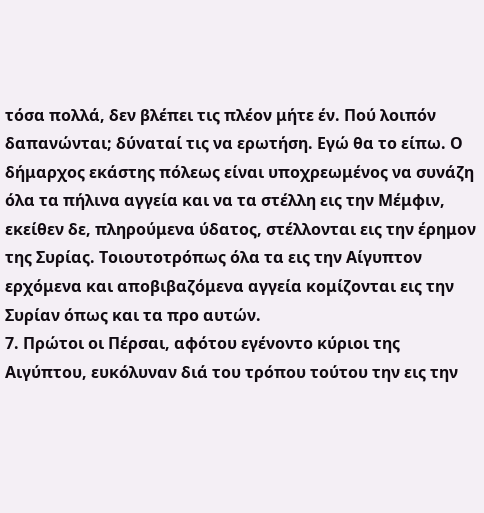τόσα πολλά, δεν βλέπει τις πλέον μήτε έν. Πού λοιπόν δαπανώνται; δύναταί τις να ερωτήση. Εγώ θα το είπω. Ο δήμαρχος εκάστης πόλεως είναι υποχρεωμένος να συνάζη όλα τα πήλινα αγγεία και να τα στέλλη εις την Μέμφιν, εκείθεν δε, πληρούμενα ύδατος, στέλλονται εις την έρημον της Συρίας. Τοιουτοτρόπως όλα τα εις την Αίγυπτον ερχόμενα και αποβιβαζόμενα αγγεία κομίζονται εις την Συρίαν όπως και τα προ αυτών.
7. Πρώτοι οι Πέρσαι, αφότου εγένοντο κύριοι της Αιγύπτου, ευκόλυναν διά του τρόπου τούτου την εις την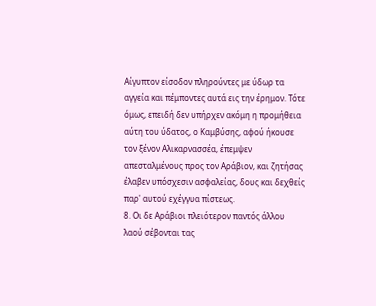Αίγυπτον είσοδον πληρούντες με ύδωρ τα αγγεία και πέμποντες αυτά εις την έρημον. Τότε όμως, επειδή δεν υπήρχεν ακόμη η προμήθεια αύτη του ύδατος, ο Καμβύσης, αφού ήκουσε τον ξένον Αλικαρνασσέα, έπεμψεν απεσταλμένους προς τον Αράβιον, και ζητήσας έλαβεν υπόσχεσιν ασφαλείας, δους και δεχθείς παρ' αυτού εχέγγυα πίστεως.
8. Οι δε Αράβιοι πλειότερον παντός άλλου λαού σέβονται τας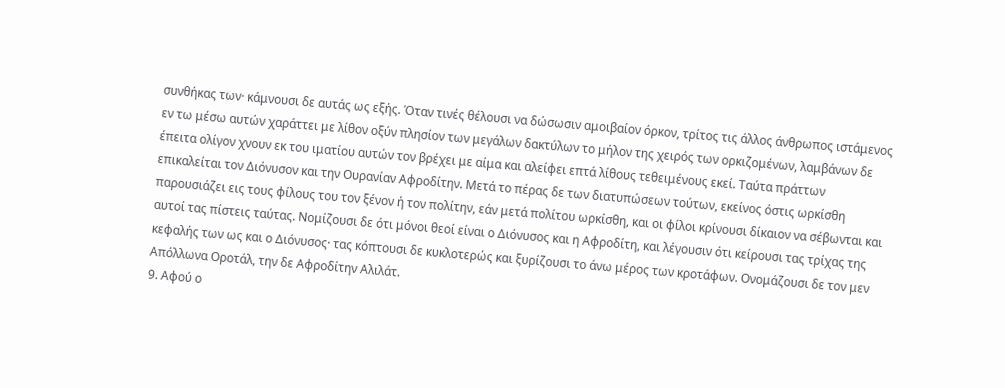συνθήκας των· κάμνουσι δε αυτάς ως εξής. Όταν τινές θέλουσι να δώσωσιν αμοιβαίον όρκον, τρίτος τις άλλος άνθρωπος ιστάμενος εν τω μέσω αυτών χαράττει με λίθον οξύν πλησίον των μεγάλων δακτύλων το μήλον της χειρός των ορκιζομένων, λαμβάνων δε έπειτα ολίγον χνουν εκ του ιματίου αυτών τον βρέχει με αίμα και αλείφει επτά λίθους τεθειμένους εκεί. Ταύτα πράττων επικαλείται τον Διόνυσον και την Ουρανίαν Αφροδίτην. Μετά το πέρας δε των διατυπώσεων τούτων, εκείνος όστις ωρκίσθη παρουσιάζει εις τους φίλους του τον ξένον ή τον πολίτην, εάν μετά πολίτου ωρκίσθη, και οι φίλοι κρίνουσι δίκαιον να σέβωνται και αυτοί τας πίστεις ταύτας. Νομίζουσι δε ότι μόνοι θεοί είναι ο Διόνυσος και η Αφροδίτη, και λέγουσιν ότι κείρουσι τας τρίχας της κεφαλής των ως και ο Διόνυσος· τας κόπτουσι δε κυκλοτερώς και ξυρίζουσι το άνω μέρος των κροτάφων. Ονομάζουσι δε τον μεν Απόλλωνα Οροτάλ, την δε Αφροδίτην Αλιλάτ.
9. Αφού ο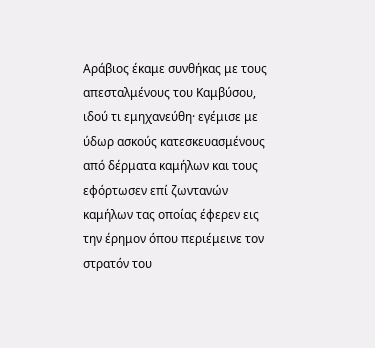Αράβιος έκαμε συνθήκας με τους απεσταλμένους του Καμβύσου, ιδού τι εμηχανεύθη· εγέμισε με ύδωρ ασκούς κατεσκευασμένους από δέρματα καμήλων και τους εφόρτωσεν επί ζωντανών καμήλων τας οποίας έφερεν εις την έρημον όπου περιέμεινε τον στρατόν του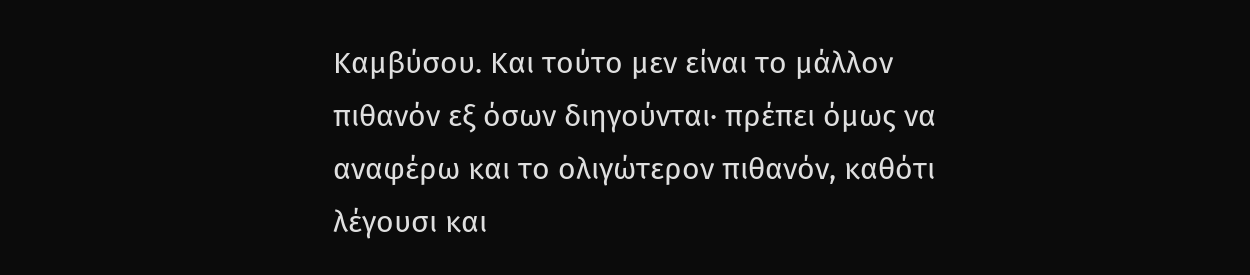Καμβύσου. Και τούτο μεν είναι το μάλλον πιθανόν εξ όσων διηγούνται· πρέπει όμως να αναφέρω και το ολιγώτερον πιθανόν, καθότι λέγουσι και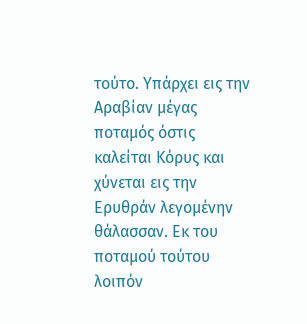τούτο. Υπάρχει εις την Αραβίαν μέγας ποταμός όστις καλείται Κόρυς και χύνεται εις την Ερυθράν λεγομένην θάλασσαν. Εκ του ποταμού τούτου λοιπόν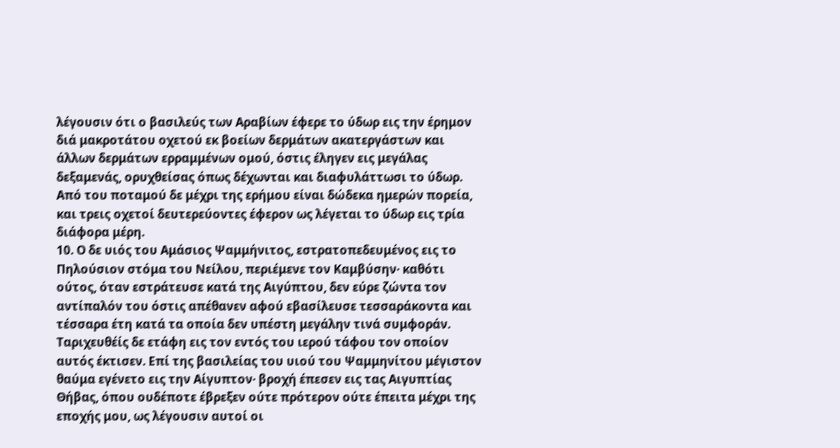λέγουσιν ότι ο βασιλεύς των Αραβίων έφερε το ύδωρ εις την έρημον διά μακροτάτου οχετού εκ βοείων δερμάτων ακατεργάστων και άλλων δερμάτων ερραμμένων ομού, όστις έληγεν εις μεγάλας δεξαμενάς, ορυχθείσας όπως δέχωνται και διαφυλάττωσι το ύδωρ. Από του ποταμού δε μέχρι της ερήμου είναι δώδεκα ημερών πορεία, και τρεις οχετοί δευτερεύοντες έφερον ως λέγεται το ύδωρ εις τρία διάφορα μέρη.
10. Ο δε υιός του Αμάσιος Ψαμμήνιτος, εστρατοπεδευμένος εις το Πηλούσιον στόμα του Νείλου, περιέμενε τον Καμβύσην· καθότι ούτος, όταν εστράτευσε κατά της Αιγύπτου, δεν εύρε ζώντα τον αντίπαλόν του όστις απέθανεν αφού εβασίλευσε τεσσαράκοντα και τέσσαρα έτη κατά τα οποία δεν υπέστη μεγάλην τινά συμφοράν. Ταριχευθέίς δε ετάφη εις τον εντός του ιερού τάφου τον οποίον αυτός έκτισεν. Επί της βασιλείας του υιού του Ψαμμηνίτου μέγιστον θαύμα εγένετο εις την Αίγυπτον· βροχή έπεσεν εις τας Αιγυπτίας Θήβας, όπου ουδέποτε έβρεξεν ούτε πρότερον ούτε έπειτα μέχρι της εποχής μου, ως λέγουσιν αυτοί οι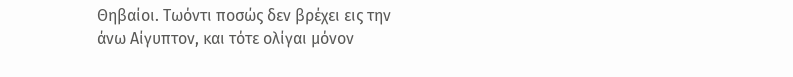Θηβαίοι. Τωόντι ποσώς δεν βρέχει εις την άνω Αίγυπτον, και τότε ολίγαι μόνον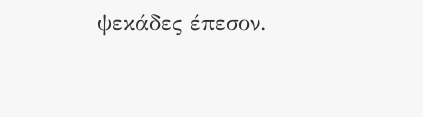ψεκάδες έπεσον.